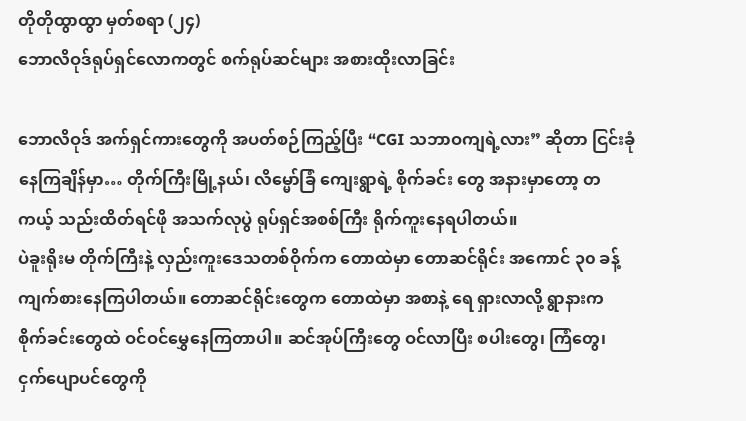တိုတိုထွာထွာ မှတ်စရာ (၂၄)
ဘောလိဝုဒ်ရုပ်ရှင်လောကတွင် စက်ရုပ်ဆင်များ အစားထိုးလာခြင်း

ဘောလိဝုဒ် အက်ရှင်ကားတွေကို အပတ်စဉ်ကြည့်ပြီး “CGI သဘာဝကျရဲ့လား” ဆိုတာ ငြင်းခုံနေကြချိန်မှာ… တိုက်ကြီးမြို့နယ်၊ လိမ္မော်ခြံ ကျေးရွာရဲ့ စိုက်ခင်း တွေ အနားမှာတော့ တကယ့် သည်းထိတ်ရင်ဖို အသက်လုပွဲ ရုပ်ရှင်အစစ်ကြီး ရိုက်ကူးနေရပါတယ်။
ပဲခူးရိုးမ တိုက်ကြီးနဲ့ လှည်းကူးဒေသတစ်ဝိုက်က တောထဲမှာ တောဆင်ရိုင်း အကောင် ၃၀ ခန့် ကျက်စားနေကြပါတယ်။ တောဆင်ရိုင်းတွေက တောထဲမှာ အစာနဲ့ ရေ ရှားလာလို့ ရွာနားက စိုက်ခင်းတွေထဲ ဝင်ဝင်မွှေနေကြတာပါ။ ဆင်အုပ်ကြီးတွေ ဝင်လာပြီး စပါးတွေ၊ ကြံတွေ၊ ငှက်ပျောပင်တွေကို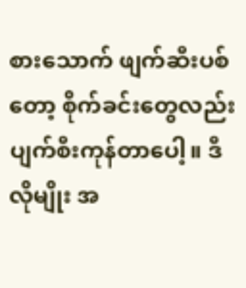စားသောက် ဖျက်ဆီးပစ်တော့ စိုက်ခင်းတွေလည်း ပျက်စီးကုန်တာပေါ့။ ဒီလိုမျိုး အ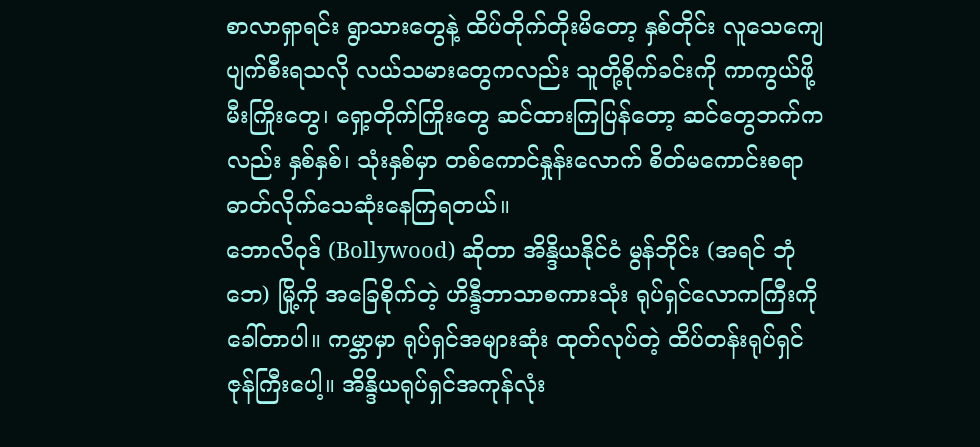စာလာရှာရင်း ရွာသားတွေနဲ့ ထိပ်တိုက်တိုးမိတော့ နှစ်တိုင်း လူသေကျေပျက်စီးရသလို လယ်သမားတွေကလည်း သူတို့စိုက်ခင်းကို ကာကွယ်ဖို့ မီးကြိုးတွေ၊ ရှော့တိုက်ကြိုးတွေ ဆင်ထားကြပြန်တော့ ဆင်တွေဘက်ကလည်း နှစ်နှစ်၊ သုံးနှစ်မှာ တစ်ကောင်နှုန်းလောက် စိတ်မကောင်းစရာ ဓာတ်လိုက်သေဆုံးနေကြရတယ်။
ဘောလိဝုဒ် (Bollywood) ဆိုတာ အိန္ဒိယနိုင်ငံ မွန်ဘိုင်း (အရင် ဘုံဘေ) မြို့ကို အခြေစိုက်တဲ့ ဟိန္ဒီဘာသာစကားသုံး ရုပ်ရှင်လောကကြီးကို ခေါ်တာပါ။ ကမ္ဘာမှာ ရုပ်ရှင်အများဆုံး ထုတ်လုပ်တဲ့ ထိပ်တန်းရုပ်ရှင်ဇုန်ကြီးပေါ့။ အိန္ဒိယရုပ်ရှင်အကုန်လုံး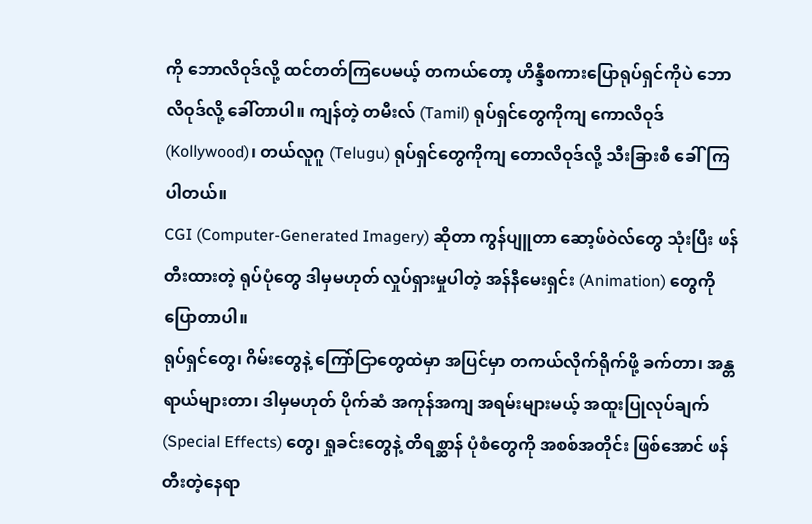ကို ဘောလိဝုဒ်လို့ ထင်တတ်ကြပေမယ့် တကယ်တော့ ဟိန္ဒီစကားပြောရုပ်ရှင်ကိုပဲ ဘောလိဝုဒ်လို့ ခေါ်တာပါ။ ကျန်တဲ့ တမီးလ် (Tamil) ရုပ်ရှင်တွေကိုကျ ကောလိဝုဒ် (Kollywood)၊ တယ်လူဂူ (Telugu) ရုပ်ရှင်တွေကိုကျ တောလိဝုဒ်လို့ သီးခြားစီ ခေါ်ကြပါတယ်။
CGI (Computer-Generated Imagery) ဆိုတာ ကွန်ပျူတာ ဆော့ဖ်ဝဲလ်တွေ သုံးပြီး ဖန်တီးထားတဲ့ ရုပ်ပုံတွေ ဒါမှမဟုတ် လှုပ်ရှားမှုပါတဲ့ အန်နီမေးရှင်း (Animation) တွေကို ပြောတာပါ။
ရုပ်ရှင်တွေ၊ ဂိမ်းတွေနဲ့ ကြော်ငြာတွေထဲမှာ အပြင်မှာ တကယ်လိုက်ရိုက်ဖို့ ခက်တာ၊ အန္တရာယ်များတာ၊ ဒါမှမဟုတ် ပိုက်ဆံ အကုန်အကျ အရမ်းများမယ့် အထူးပြုလုပ်ချက် (Special Effects) တွေ၊ ရှုခင်းတွေနဲ့ တိရစ္ဆာန် ပုံစံတွေကို အစစ်အတိုင်း ဖြစ်အောင် ဖန်တီးတဲ့နေရာ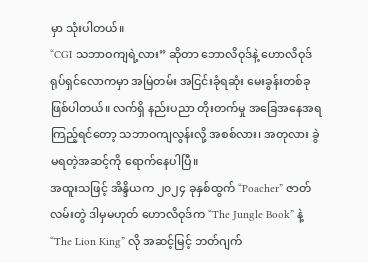မှာ သုံးပါတယ်။
“CGI သဘာဝကျရဲ့လား” ဆိုတာ ဘောလိဝုဒ်နဲ့ ဟောလိဝုဒ် ရုပ်ရှင်လောကမှာ အမြဲတမ်း အငြင်းခုံရဆုံး မေးခွန်းတစ်ခု ဖြစ်ပါတယ်။ လက်ရှိ နည်းပညာ တိုးတက်မှု အခြေအနေအရ ကြည့်ရင်တော့ သဘာဝကျလွန်းလို့ အစစ်လား၊ အတုလား ခွဲမရတဲ့အဆင့်ကို ရောက်နေပါပြီ။
အထူးသဖြင့် အိန္ဒိယက ၂၀၂၄ ခုနှစ်ထွက် “Poacher” ဇာတ်လမ်းတွဲ ဒါမှမဟုတ် ဟောလိဝုဒ်က “The Jungle Book” နဲ့ “The Lion King” လို အဆင့်မြင့် ဘတ်ဂျက်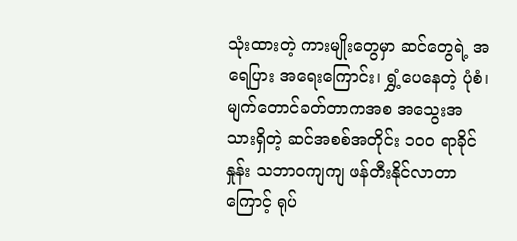သုံးထားတဲ့ ကားမျိုးတွေမှာ ဆင်တွေရဲ့ အရေပြား အရေးကြောင်း၊ ရွှံ့ပေနေတဲ့ ပုံစံ၊ မျက်တောင်ခတ်တာကအစ အသွေးအသားရှိတဲ့ ဆင်အစစ်အတိုင်း ၁၀၀ ရာခိုင်နှုန်း သဘာဝကျကျ ဖန်တီးနိုင်လာတာကြောင့် ရုပ်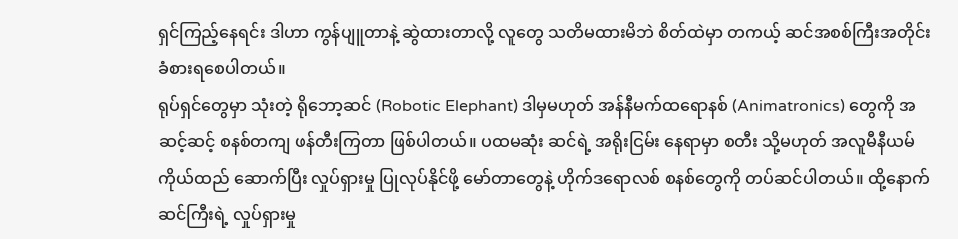ရှင်ကြည့်နေရင်း ဒါဟာ ကွန်ပျူတာနဲ့ ဆွဲထားတာလို့ လူတွေ သတိမထားမိဘဲ စိတ်ထဲမှာ တကယ့် ဆင်အစစ်ကြီးအတိုင်း ခံစားရစေပါတယ်။
ရုပ်ရှင်တွေမှာ သုံးတဲ့ ရိုဘော့ဆင် (Robotic Elephant) ဒါမှမဟုတ် အန်နီမက်ထရောနစ် (Animatronics) တွေကို အဆင့်ဆင့် စနစ်တကျ ဖန်တီးကြတာ ဖြစ်ပါတယ်။ ပထမဆုံး ဆင်ရဲ့ အရိုးငြမ်း နေရာမှာ စတီး သို့မဟုတ် အလူမီနီယမ် ကိုယ်ထည် ဆောက်ပြီး လှုပ်ရှားမှု ပြုလုပ်နိုင်ဖို့ မော်တာတွေနဲ့ ဟိုက်ဒရောလစ် စနစ်တွေကို တပ်ဆင်ပါတယ်။ ထို့နောက် ဆင်ကြီးရဲ့ လှုပ်ရှားမှု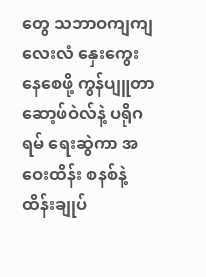တွေ သဘာဝကျကျ လေးလံ နှေးကွေးနေစေဖို့ ကွန်ပျူတာ ဆော့ဖ်ဝဲလ်နဲ့ ပရိုဂရမ် ရေးဆွဲကာ အဝေးထိန်း စနစ်နဲ့ ထိန်းချုပ်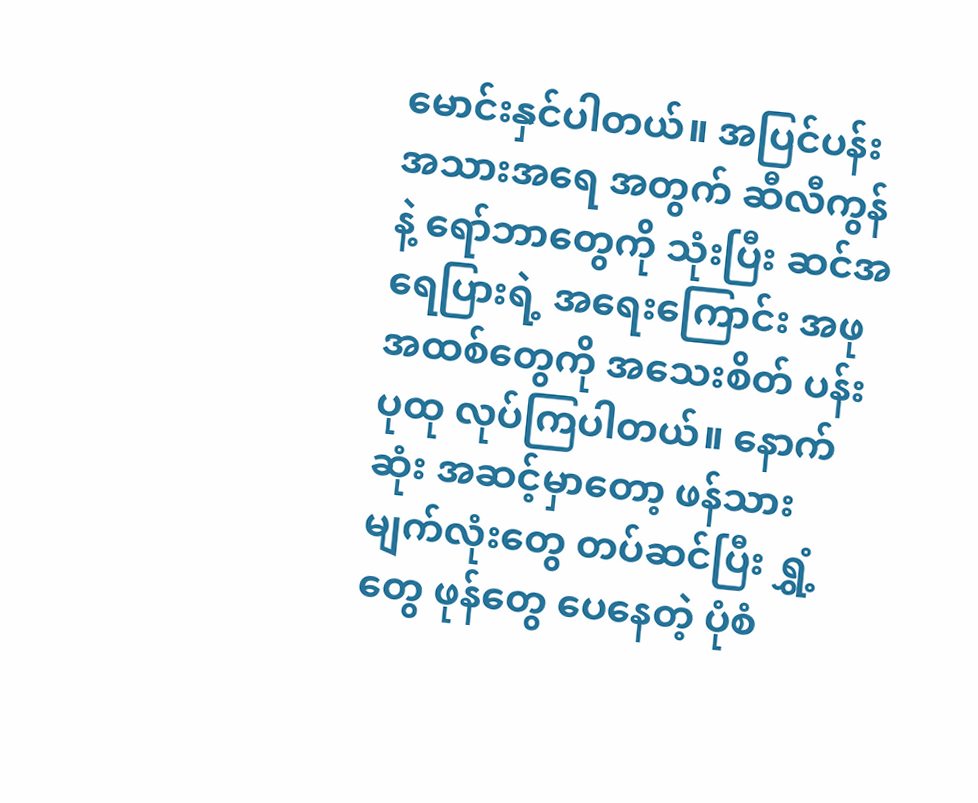မောင်းနှင်ပါတယ်။ အပြင်ပန်း အသားအရေ အတွက် ဆီလီကွန်နဲ့ ရော်ဘာတွေကို သုံးပြီး ဆင်အရေပြားရဲ့ အရေးကြောင်း အဖုအထစ်တွေကို အသေးစိတ် ပန်းပုထု လုပ်ကြပါတယ်။ နောက်ဆုံး အဆင့်မှာတော့ ဖန်သား မျက်လုံးတွေ တပ်ဆင်ပြီး ရွှံ့တွေ ဖုန်တွေ ပေနေတဲ့ ပုံစံ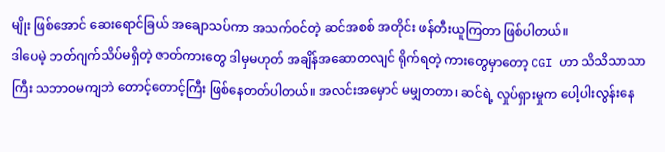မျိုး ဖြစ်အောင် ဆေးရောင်ခြယ် အချောသပ်ကာ အသက်ဝင်တဲ့ ဆင်အစစ် အတိုင်း ဖန်တီးယူကြတာ ဖြစ်ပါတယ်။
ဒါပေမဲ့ ဘတ်ဂျက်သိပ်မရှိတဲ့ ဇာတ်ကားတွေ ဒါမှမဟုတ် အချိန်အဆောတလျင် ရိုက်ရတဲ့ ကားတွေမှာတော့ CGI ဟာ သိသိသာသာကြီး သဘာဝမကျဘဲ တောင့်တောင့်ကြီး ဖြစ်နေတတ်ပါတယ်။ အလင်းအမှောင် မမျှတတာ၊ ဆင်ရဲ့ လှုပ်ရှားမှုက ပေါ့ပါးလွန်းနေ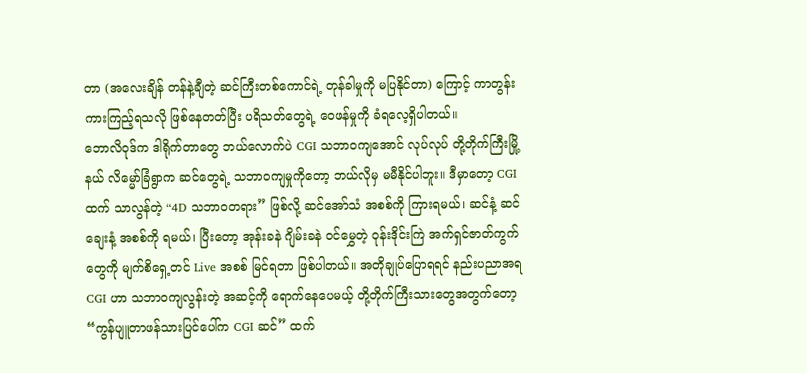တာ (အလေးချိန် တန်နဲ့ချီတဲ့ ဆင်ကြီးတစ်ကောင်ရဲ့ တုန်ခါမှုကို မပြနိုင်တာ) ကြောင့် ကာတွန်းကားကြည့်ရသလို ဖြစ်နေတတ်ပြီး ပရိသတ်တွေရဲ့ ဝေဖန်မှုကို ခံရလေ့ရှိပါတယ်။
ဘောလိဝုဒ်က ဒါရိုက်တာတွေ ဘယ်လောက်ပဲ CGI သဘာဝကျအောင် လုပ်လုပ် တို့တိုက်ကြီးမြို့နယ် လိမ္မော်ခြံရွာက ဆင်တွေရဲ့ သဘာဝကျမှုကိုတော့ ဘယ်လိုမှ မမီနိုင်ပါဘူး။ ဒီမှာတော့ CGI ထက် သာလွန်တဲ့ “4D သဘာဝတရား” ဖြစ်လို့ ဆင်အော်သံ အစစ်ကို ကြားရမယ်၊ ဆင်နံ့ ဆင်ချေးနံ့ အစစ်ကို ရမယ်၊ ပြီးတော့ အုန်းခနဲ ဂျိမ်းခနဲ ဝင်မွှေတဲ့ ဝုန်းဒိုင်းကြဲ အက်ရှင်ဇာတ်ကွက်တွေကို မျက်စိရှေ့တင် Live အစစ် မြင်ရတာ ဖြစ်ပါတယ်။ အတိုချုပ်ပြောရရင် နည်းပညာအရ CGI ဟာ သဘာဝကျလွန်းတဲ့ အဆင့်ကို ရောက်နေပေမယ့် တို့တိုက်ကြီးသားတွေအတွက်တော့ “ကွန်ပျူတာဖန်သားပြင်ပေါ်က CGI ဆင်” ထက်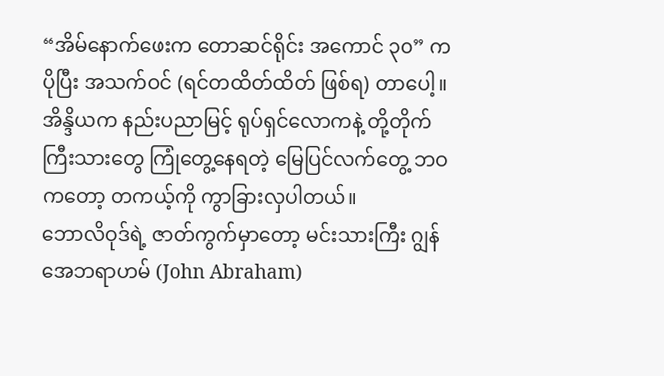“အိမ်နောက်ဖေးက တောဆင်ရိုင်း အကောင် ၃၀” က ပိုပြီး အသက်ဝင် (ရင်တထိတ်ထိတ် ဖြစ်ရ) တာပေါ့။
အိန္ဒိယက နည်းပညာမြင့် ရုပ်ရှင်လောကနဲ့ တို့တိုက်ကြီးသားတွေ ကြုံတွေ့နေရတဲ့ မြေပြင်လက်တွေ့ ဘဝကတော့ တကယ့်ကို ကွာခြားလှပါတယ်။
ဘောလိဝုဒ်ရဲ့ ဇာတ်ကွက်မှာတော့ မင်းသားကြီး ဂျွန် အေဘရာဟမ် (John Abraham)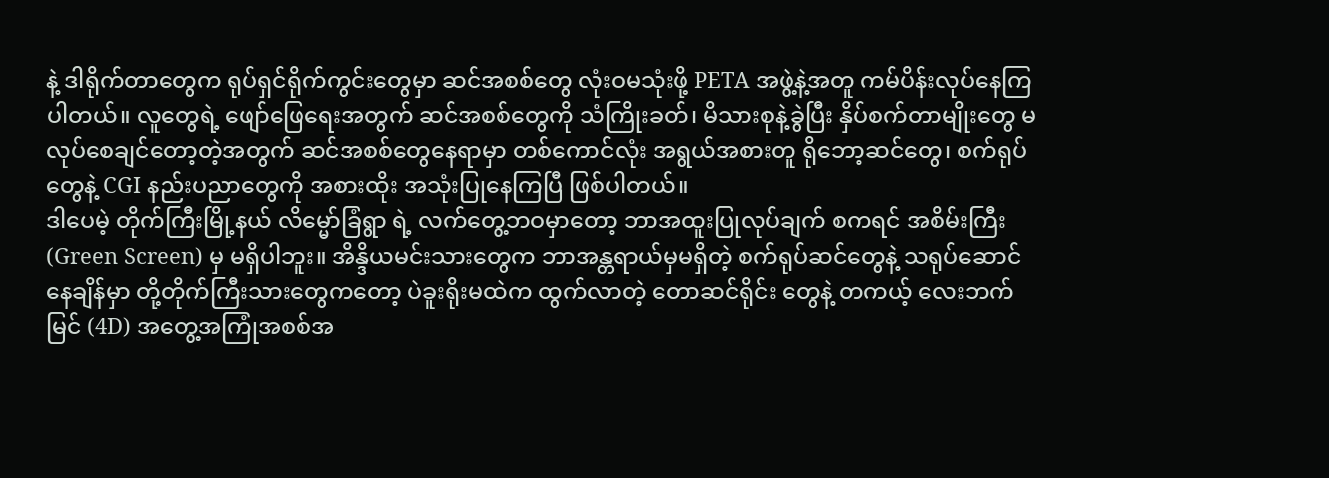နဲ့ ဒါရိုက်တာတွေက ရုပ်ရှင်ရိုက်ကွင်းတွေမှာ ဆင်အစစ်တွေ လုံးဝမသုံးဖို့ PETA အဖွဲ့နဲ့အတူ ကမ်ပိန်းလုပ်နေကြပါတယ်။ လူတွေရဲ့ ဖျော်ဖြေရေးအတွက် ဆင်အစစ်တွေကို သံကြိုးခတ်၊ မိသားစုနဲ့ခွဲပြီး နှိပ်စက်တာမျိုးတွေ မလုပ်စေချင်တော့တဲ့အတွက် ဆင်အစစ်တွေနေရာမှာ တစ်ကောင်လုံး အရွယ်အစားတူ ရိုဘော့ဆင်တွေ၊ စက်ရုပ်တွေနဲ့ CGI နည်းပညာတွေကို အစားထိုး အသုံးပြုနေကြပြီ ဖြစ်ပါတယ်။
ဒါပေမဲ့ တိုက်ကြီးမြို့နယ် လိမ္မော်ခြံရွာ ရဲ့ လက်တွေ့ဘဝမှာတော့ ဘာအထူးပြုလုပ်ချက် စကရင် အစိမ်းကြီး (Green Screen) မှ မရှိပါဘူး။ အိန္ဒိယမင်းသားတွေက ဘာအန္တရာယ်မှမရှိတဲ့ စက်ရုပ်ဆင်တွေနဲ့ သရုပ်ဆောင်နေချိန်မှာ တို့တိုက်ကြီးသားတွေကတော့ ပဲခူးရိုးမထဲက ထွက်လာတဲ့ တောဆင်ရိုင်း တွေနဲ့ တကယ့် လေးဘက်မြင် (4D) အတွေ့အကြုံအစစ်အ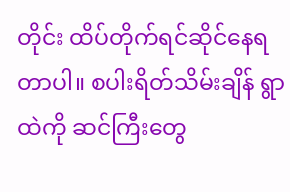တိုင်း ထိပ်တိုက်ရင်ဆိုင်နေရတာပါ။ စပါးရိတ်သိမ်းချိန် ရွာထဲကို ဆင်ကြီးတွေ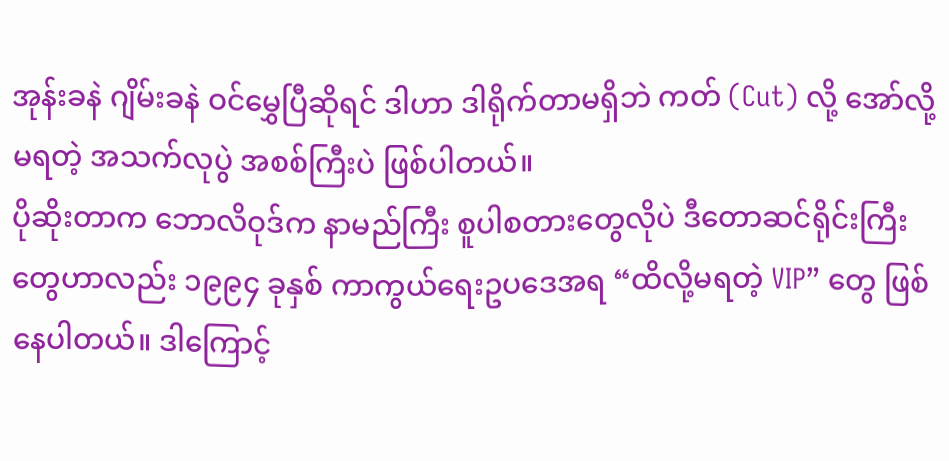အုန်းခနဲ ဂျိမ်းခနဲ ဝင်မွှေပြီဆိုရင် ဒါဟာ ဒါရိုက်တာမရှိဘဲ ကတ် (Cut) လို့ အော်လို့မရတဲ့ အသက်လုပွဲ အစစ်ကြီးပဲ ဖြစ်ပါတယ်။
ပိုဆိုးတာက ဘောလိဝုဒ်က နာမည်ကြီး စူပါစတားတွေလိုပဲ ဒီတောဆင်ရိုင်းကြီးတွေဟာလည်း ၁၉၉၄ ခုနှစ် ကာကွယ်ရေးဥပဒေအရ “ထိလို့မရတဲ့ VIP” တွေ ဖြစ်နေပါတယ်။ ဒါကြောင့်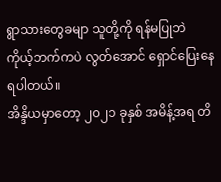ရွာသားတွေခမျာ သူတို့ကို ရန်မပြုဘဲ ကိုယ့်ဘက်ကပဲ လွတ်အောင် ရှောင်ပြေးနေရပါတယ်။
အိန္ဒိယမှာတော့ ၂၀၂၁ ခုနှစ် အမိန့်အရ တိ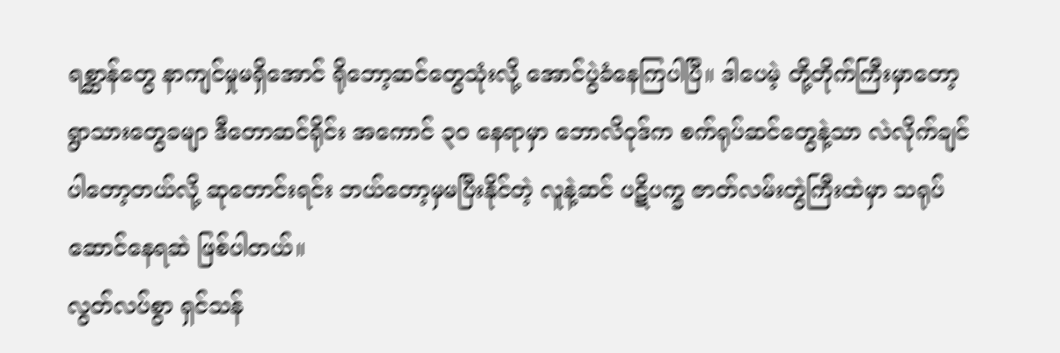ရစ္ဆာန်တွေ နာကျင်မှုမရှိအောင် ရိုဘော့ဆင်တွေသုံးလို့ အောင်ပွဲခံနေကြပါပြီ။ ဒါပေမဲ့ တို့တိုက်ကြီးမှာတော့ ရွာသားတွေခမျာ ဒီတောဆင်ရိုင်း အကောင် ၃၀ နေရာမှာ ဘောလိဝုဒ်က စက်ရုပ်ဆင်တွေနဲ့သာ လဲလိုက်ချင်ပါတော့တယ်လို့ ဆုတောင်းရင်း ဘယ်တော့မှမပြီးနိုင်တဲ့ လူနဲ့ဆင် ပဋိပက္ခ ဇာတ်လမ်းတွဲကြီးထဲမှာ သရုပ်ဆောင်နေရဆဲ ဖြစ်ပါတယ်။
လွတ်လပ်စွာ ရှင်သန်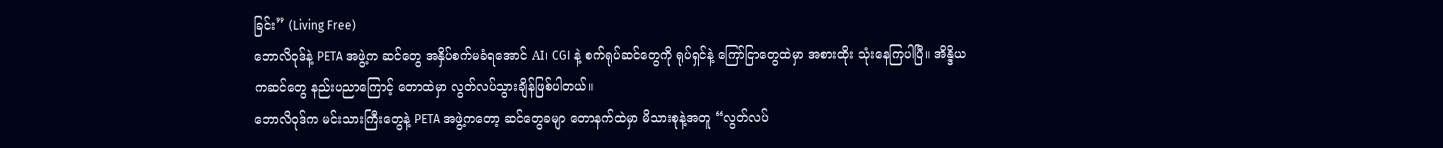ခြင်း” (Living Free)
ဘောလိဝုဒ်နဲ့ PETA အဖွဲ့က ဆင်တွေ အနှိပ်စက်မခံရအောင် AI၊ CGI နဲ့ စက်ရုပ်ဆင်တွေကို ရုပ်ရှင်နဲ့ ကြော်ငြာတွေထဲမှာ အစားထိုး သုံးနေကြပါပြီ။ အိန္ဒိယကဆင်တွေ နည်းပညာကြောင့် တောထဲမှာ လွတ်လပ်သွားချိန်ဖြစ်ပါတယ်။
ဘောလိဝုဒ်က မင်းသားကြီးတွေနဲ့ PETA အဖွဲ့ကတော့ ဆင်တွေခမျာ တောနက်ထဲမှာ မိသားစုနဲ့အတူ “လွတ်လပ်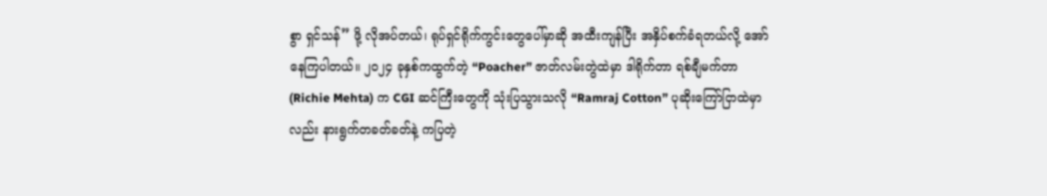စွာ ရှင်သန်” ဖို့ လိုအပ်တယ်၊ ရုပ်ရှင်ရိုက်ကွင်းတွေပေါ်မှာဆို အထီးကျန်ပြီး အနှိပ်စက်ခံရတယ်လို့ အော်နေကြပါတယ်။ ၂၀၂၄ ခုနှစ်ကထွက်တဲ့ “Poacher” ဇာတ်လမ်းတွဲထဲမှာ ဒါရိုက်တာ ရစ်ချီမက်တာ (Richie Mehta) က CGI ဆင်ကြီးတွေကို သုံးပြသွားသလို “Ramraj Cotton” ပုဆိုးကြော်ငြာထဲမှာလည်း နားရွက်တခတ်ခတ်နဲ့ ကပြတဲ့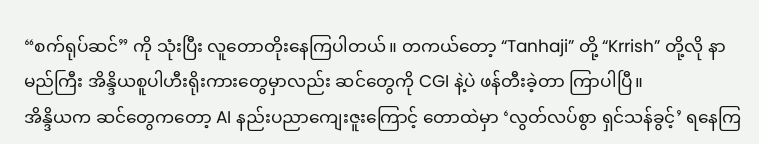“စက်ရုပ်ဆင်” ကို သုံးပြီး လူတောတိုးနေကြပါတယ်။ တကယ်တော့ “Tanhaji” တို့ “Krrish” တို့လို နာမည်ကြီး အိန္ဒိယစူပါဟီးရိုးကားတွေမှာလည်း ဆင်တွေကို CGI နဲ့ပဲ ဖန်တီးခဲ့တာ ကြာပါပြီ။
အိန္ဒိယက ဆင်တွေကတော့ AI နည်းပညာကျေးဇူးကြောင့် တောထဲမှာ ‘လွတ်လပ်စွာ ရှင်သန်ခွင့်’ ရနေကြ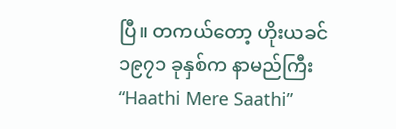ပြီ။ တကယ်တော့ ဟိုးယခင် ၁၉၇၁ ခုနှစ်က နာမည်ကြီး “Haathi Mere Saathi”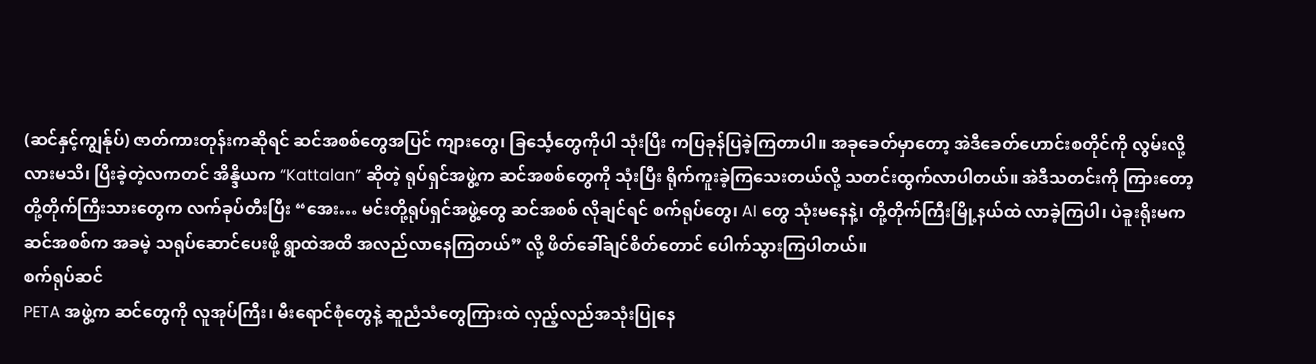(ဆင်နှင့်ကျွန်ုပ်) ဇာတ်ကားတုန်းကဆိုရင် ဆင်အစစ်တွေအပြင် ကျားတွေ၊ ခြင်္သေ့တွေကိုပါ သုံးပြီး ကပြခုန်ပြခဲ့ကြတာပါ။ အခုခေတ်မှာတော့ အဲဒီခေတ်ဟောင်းစတိုင်ကို လွမ်းလို့လားမသိ၊ ပြီးခဲ့တဲ့လကတင် အိန္ဒိယက “Kattalan” ဆိုတဲ့ ရုပ်ရှင်အဖွဲ့က ဆင်အစစ်တွေကို သုံးပြီး ရိုက်ကူးခဲ့ကြသေးတယ်လို့ သတင်းထွက်လာပါတယ်။ အဲဒီသတင်းကို ကြားတော့ တို့တိုက်ကြီးသားတွေက လက်ခုပ်တီးပြီး “အေး… မင်းတို့ရုပ်ရှင်အဖွဲ့တွေ ဆင်အစစ် လိုချင်ရင် စက်ရုပ်တွေ၊ AI တွေ သုံးမနေနဲ့၊ တို့တိုက်ကြီးမြို့နယ်ထဲ လာခဲ့ကြပါ၊ ပဲခူးရိုးမက ဆင်အစစ်က အခမဲ့ သရုပ်ဆောင်ပေးဖို့ ရွာထဲအထိ အလည်လာနေကြတယ်” လို့ ဖိတ်ခေါ်ချင်စိတ်တောင် ပေါက်သွားကြပါတယ်။
စက်ရုပ်ဆင်
PETA အဖွဲ့က ဆင်တွေကို လူအုပ်ကြီး၊ မီးရောင်စုံတွေနဲ့ ဆူညံသံတွေကြားထဲ လှည့်လည်အသုံးပြုနေ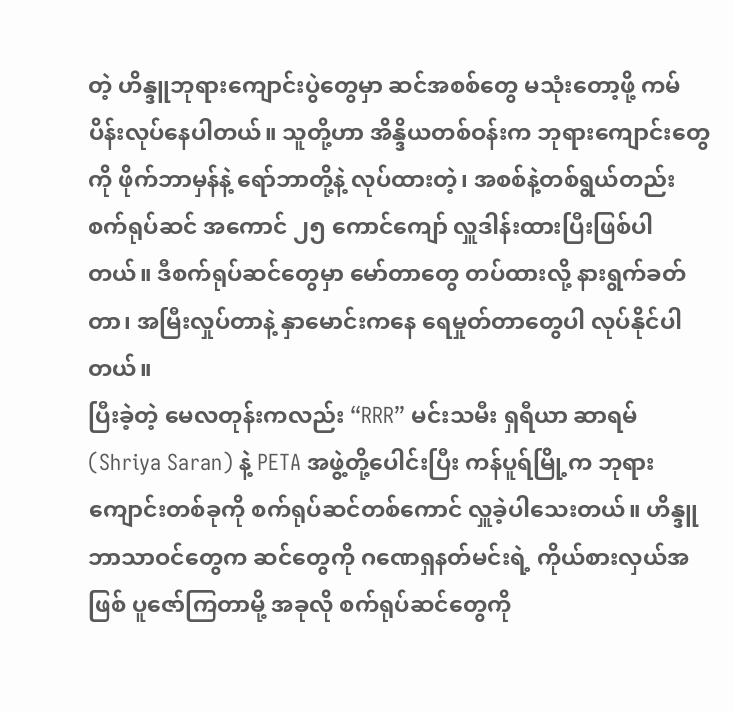တဲ့ ဟိန္ဒူဘုရားကျောင်းပွဲတွေမှာ ဆင်အစစ်တွေ မသုံးတော့ဖို့ ကမ်ပိန်းလုပ်နေပါတယ်။ သူတို့ဟာ အိန္ဒိယတစ်ဝန်းက ဘုရားကျောင်းတွေကို ဖိုက်ဘာမှန်နဲ့ ရော်ဘာတို့နဲ့ လုပ်ထားတဲ့၊ အစစ်နဲ့တစ်ရွယ်တည်း စက်ရုပ်ဆင် အကောင် ၂၅ ကောင်ကျော် လှူဒါန်းထားပြီးဖြစ်ပါတယ်။ ဒီစက်ရုပ်ဆင်တွေမှာ မော်တာတွေ တပ်ထားလို့ နားရွက်ခတ်တာ၊ အမြီးလှုပ်တာနဲ့ နှာမောင်းကနေ ရေမှုတ်တာတွေပါ လုပ်နိုင်ပါတယ်။
ပြီးခဲ့တဲ့ မေလတုန်းကလည်း “RRR” မင်းသမီး ရှရီယာ ဆာရမ် (Shriya Saran) နဲ့ PETA အဖွဲ့တို့ပေါင်းပြီး ကန်ပူရ်မြို့က ဘုရားကျောင်းတစ်ခုကို စက်ရုပ်ဆင်တစ်ကောင် လှူခဲ့ပါသေးတယ်။ ဟိန္ဒူဘာသာဝင်တွေက ဆင်တွေကို ဂဏေရှနတ်မင်းရဲ့ ကိုယ်စားလှယ်အဖြစ် ပူဇော်ကြတာမို့ အခုလို စက်ရုပ်ဆင်တွေကို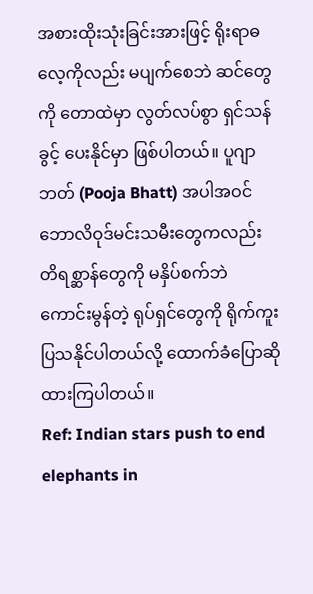အစားထိုးသုံးခြင်းအားဖြင့် ရိုးရာဓလေ့ကိုလည်း မပျက်စေဘဲ ဆင်တွေကို တောထဲမှာ လွတ်လပ်စွာ ရှင်သန်ခွင့် ပေးနိုင်မှာ ဖြစ်ပါတယ်။ ပူဂျာဘတ် (Pooja Bhatt) အပါအဝင် ဘောလိဝုဒ်မင်းသမီးတွေကလည်း တိရစ္ဆာန်တွေကို မနှိပ်စက်ဘဲ ကောင်းမွန်တဲ့ ရုပ်ရှင်တွေကို ရိုက်ကူးပြသနိုင်ပါတယ်လို့ ထောက်ခံပြောဆိုထားကြပါတယ်။
Ref: Indian stars push to end elephants in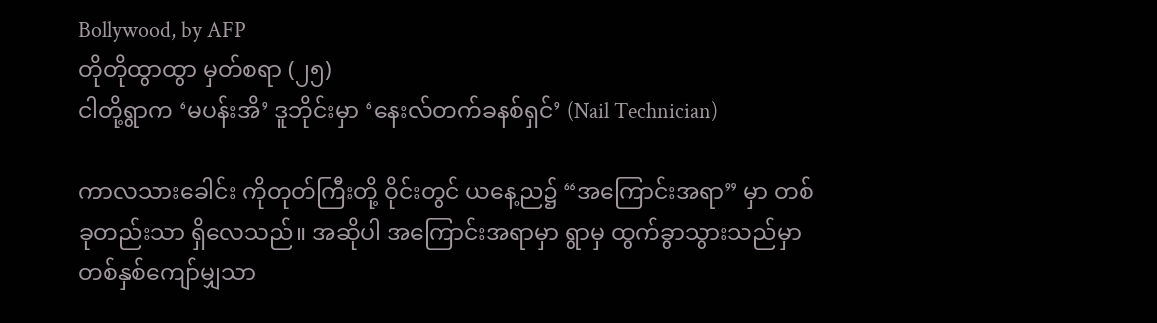Bollywood, by AFP
တိုတိုထွာထွာ မှတ်စရာ (၂၅)
ငါတို့ရွာက ‘မပန်းအိ’ ဒူဘိုင်းမှာ ‘နေးလ်တက်ခနစ်ရှင်’ (Nail Technician)

ကာလသားခေါင်း ကိုတုတ်ကြီးတို့ ဝိုင်းတွင် ယနေ့ည၌ “အကြောင်းအရာ” မှာ တစ်ခုတည်းသာ ရှိလေသည်။ အဆိုပါ အကြောင်းအရာမှာ ရွာမှ ထွက်ခွာသွားသည်မှာ တစ်နှစ်ကျော်မျှသာ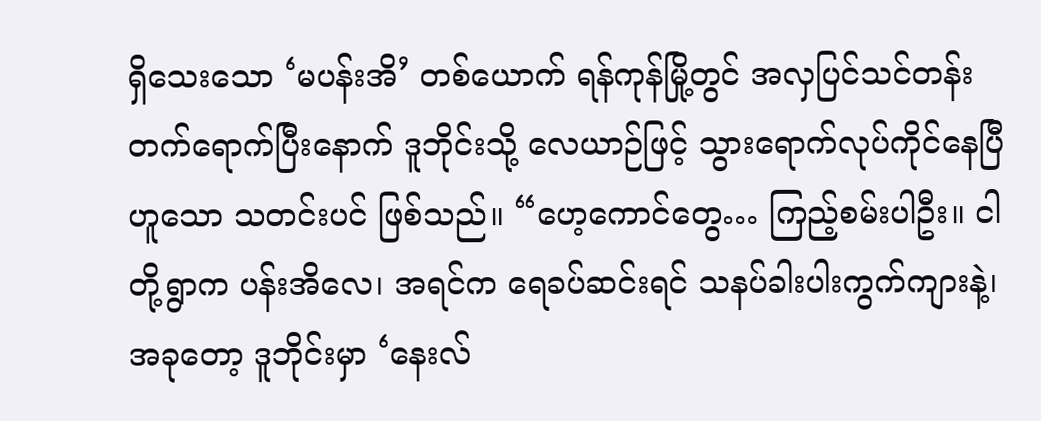ရှိသေးသော ‘မပန်းအိ’ တစ်ယောက် ရန်ကုန်မြို့တွင် အလှပြင်သင်တန်း တက်ရောက်ပြီးနောက် ဒူဘိုင်းသို့ လေယာဉ်ဖြင့် သွားရောက်လုပ်ကိုင်နေပြီဟူသော သတင်းပင် ဖြစ်သည်။ “ဟေ့ကောင်တွေ… ကြည့်စမ်းပါဦး။ ငါတို့ရွာက ပန်းအိလေ၊ အရင်က ရေခပ်ဆင်းရင် သနပ်ခါးပါးကွက်ကျားနဲ့၊ အခုတော့ ဒူဘိုင်းမှာ ‘နေးလ်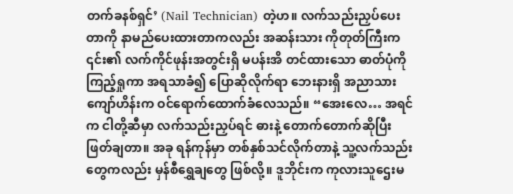တက်ခနစ်ရှင်’ (Nail Technician) တဲ့ဟ။ လက်သည်းညှပ်ပေးတာကို နာမည်ပေးထားတာကလည်း အဆန်းသား ကိုတုတ်ကြီးက ၎င်း၏ လက်ကိုင်ဖုန်းအတွင်းရှိ မပန်းအိ တင်ထားသော ဓာတ်ပုံကို ကြည့်ရှုကာ အရသာခံ၍ ပြောဆိုလိုက်ရာ ဘေးနားရှိ အညာသား ကျော်ဟိန်းက ဝင်ရောက်ထောက်ခံလေသည်။ “အေးလေ… အရင်က ငါတို့ဆီမှာ လက်သည်းညှပ်ရင် ဓားနဲ့ တောက်တောက်ဆိုပြီး ဖြတ်ချတာ။ အခု ရန်ကုန်မှာ တစ်နှစ်သင်လိုက်တာနဲ့ သူ့လက်သည်းတွေကလည်း မှန်စီရွှေချတွေ ဖြစ်လို့။ ဒူဘိုင်းက ကုလားသူဌေးမ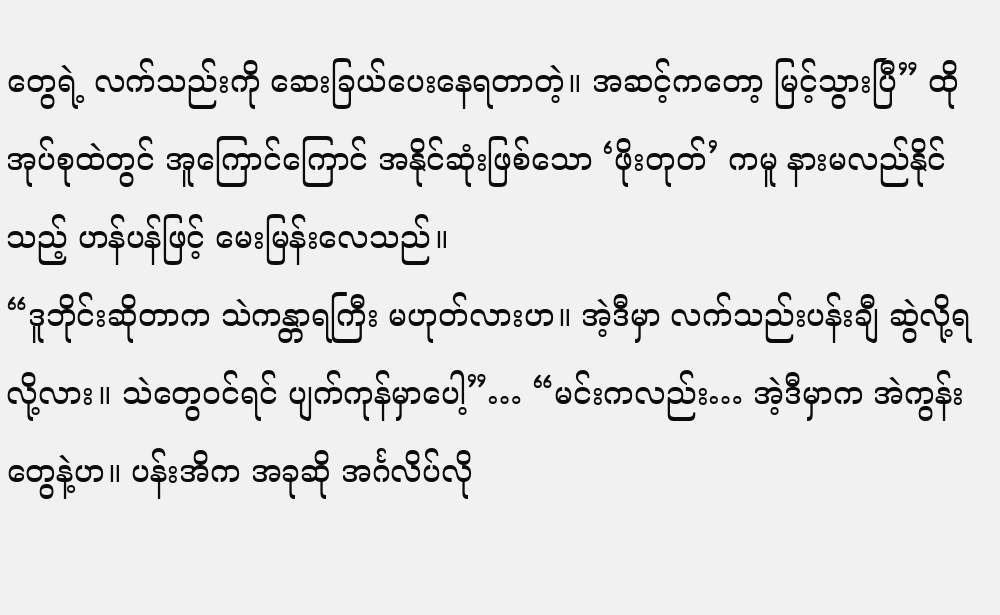တွေရဲ့ လက်သည်းကို ဆေးခြယ်ပေးနေရတာတဲ့။ အဆင့်ကတော့ မြင့်သွားပြီ” ထိုအုပ်စုထဲတွင် အူကြောင်ကြောင် အနိုင်ဆုံးဖြစ်သော ‘ဖိုးတုတ်’ ကမူ နားမလည်နိုင်သည့် ဟန်ပန်ဖြင့် မေးမြန်းလေသည်။
“ဒူဘိုင်းဆိုတာက သဲကန္တာရကြီး မဟုတ်လားဟ။ အဲ့ဒီမှာ လက်သည်းပန်းချီ ဆွဲလို့ရလို့လား။ သဲတွေဝင်ရင် ပျက်ကုန်မှာပေါ့”… “မင်းကလည်း… အဲ့ဒီမှာက အဲကွန်းတွေနဲ့ဟ။ ပန်းအိက အခုဆို အင်္ဂလိပ်လို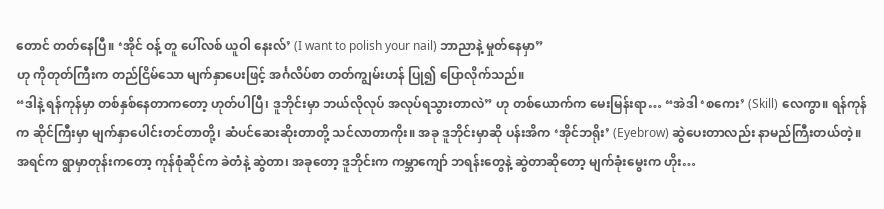တောင် တတ်နေပြီ။ ‘အိုင် ဝန့် တူ ပေါ်လစ် ယူဝါ နေးလ်’ (I want to polish your nail) ဘာညာနဲ့ မှုတ်နေမှာ”
ဟု ကိုတုတ်ကြီးက တည်ငြိမ်သော မျက်နှာပေးဖြင့် အင်္ဂလိပ်စာ တတ်ကျွမ်းဟန် ပြု၍ ပြောလိုက်သည်။
“ဒါနဲ့ ရန်ကုန်မှာ တစ်နှစ်နေတာကတော့ ဟုတ်ပါပြီ၊ ဒူဘိုင်းမှာ ဘယ်လိုလုပ် အလုပ်ရသွားတာလဲ” ဟု တစ်ယောက်က မေးမြန်းရာ… “အဲဒါ ‘စကေး’ (Skill) လေကွာ။ ရန်ကုန်က ဆိုင်ကြီးမှာ မျက်နှာပေါင်းတင်တာတို့၊ ဆံပင်ဆေးဆိုးတာတို့ သင်လာတာကိုး။ အခု ဒူဘိုင်းမှာဆို ပန်းအိက ‘အိုင်ဘရိုး’ (Eyebrow) ဆွဲပေးတာလည်း နာမည်ကြီးတယ်တဲ့။ အရင်က ရွာမှာတုန်းကတော့ ကုန်စုံဆိုင်က ခဲတံနဲ့ ဆွဲတာ၊ အခုတော့ ဒူဘိုင်းက ကမ္ဘာကျော် ဘရန်းတွေနဲ့ ဆွဲတာဆိုတော့ မျက်ခုံးမွေးက ဟိုး…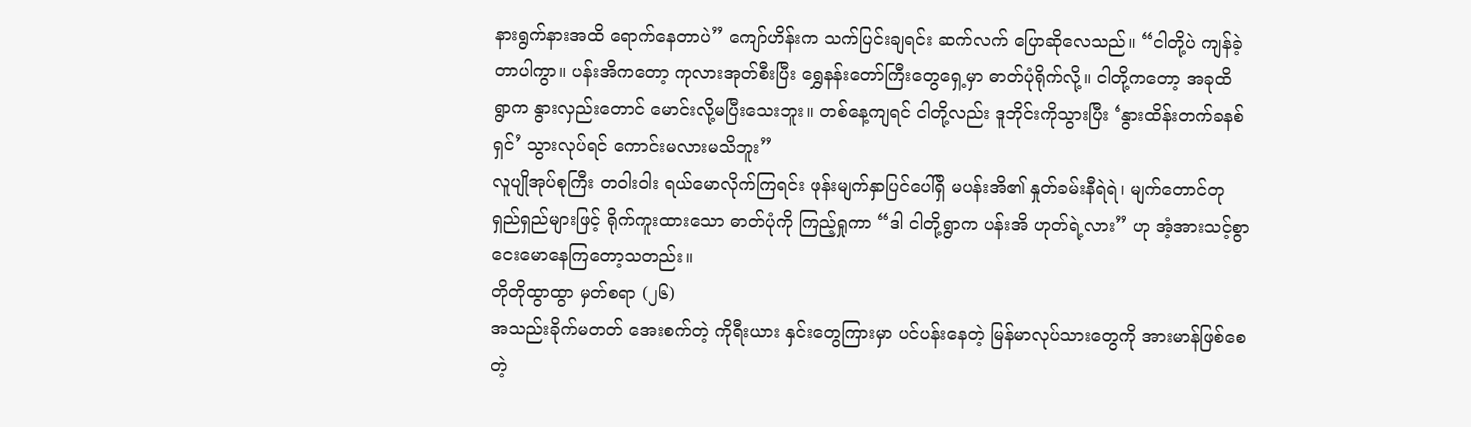နားရွက်နားအထိ ရောက်နေတာပဲ” ကျော်ဟိန်းက သက်ပြင်းချရင်း ဆက်လက် ပြောဆိုလေသည်။ “ငါတို့ပဲ ကျန်ခဲ့တာပါကွာ။ ပန်းအိကတော့ ကုလားအုတ်စီးပြီး ရွှေနန်းတော်ကြီးတွေရှေ့မှာ ဓာတ်ပုံရိုက်လို့။ ငါတို့ကတော့ အခုထိ ရွာက နွားလှည်းတောင် မောင်းလို့မပြီးသေးဘူး။ တစ်နေ့ကျရင် ငါတို့လည်း ဒူဘိုင်းကိုသွားပြီး ‘နွားထိန်းတက်ခနစ်ရှင်’ သွားလုပ်ရင် ကောင်းမလားမသိဘူး”
လူပျိုအုပ်စုကြီး တဝါးဝါး ရယ်မောလိုက်ကြရင်း ဖုန်းမျက်နှာပြင်ပေါ်ရှိ မပန်းအိ၏ နှုတ်ခမ်းနီရဲရဲ၊ မျက်တောင်တု ရှည်ရှည်များဖြင့် ရိုက်ကူးထားသော ဓာတ်ပုံကို ကြည့်ရှုကာ “ဒါ ငါတို့ရွာက ပန်းအိ ဟုတ်ရဲ့လား” ဟု အံ့အားသင့်စွာ ငေးမောနေကြတော့သတည်း။
တိုတိုထွာထွာ မှတ်စရာ (၂၆)
အသည်းခိုက်မတတ် အေးစက်တဲ့ ကိုရီးယား နှင်းတွေကြားမှာ ပင်ပန်းနေတဲ့ မြန်မာလုပ်သားတွေကို အားမာန်ဖြစ်စေတဲ့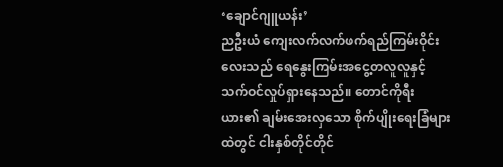‘ချောင်ဂျူယန်း’
ညဦးယံ ကျေးလက်လက်ဖက်ရည်ကြမ်းဝိုင်းလေးသည် ရေနွေးကြမ်းအငွေ့တလူလူနှင့် သက်ဝင်လှုပ်ရှားနေသည်။ တောင်ကိုရီးယား၏ ချမ်းအေးလှသော စိုက်ပျိုးရေးခြံများထဲတွင် ငါးနှစ်တိုင်တိုင်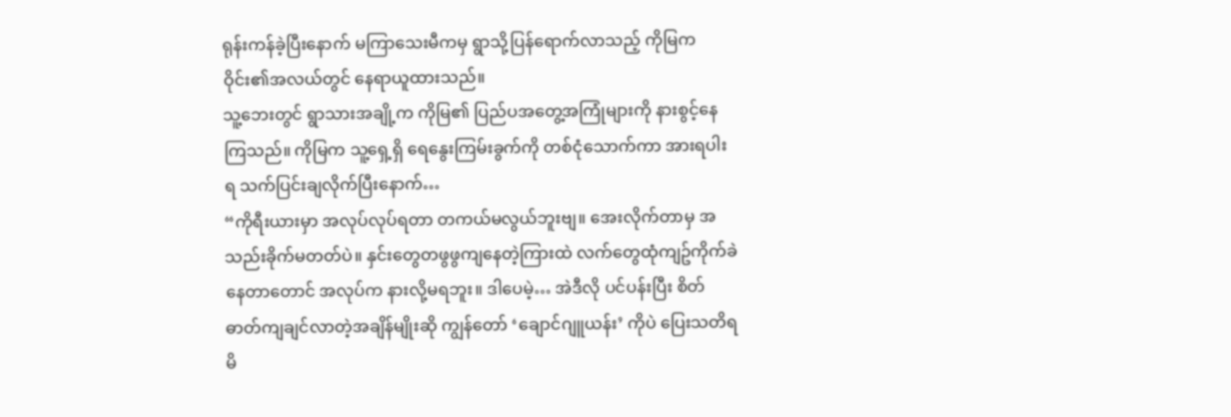ရုန်းကန်ခဲ့ပြီးနောက် မကြာသေးမီကမှ ရွာသို့ပြန်ရောက်လာသည့် ကိုမြက ဝိုင်း၏အလယ်တွင် နေရာယူထားသည်။
သူ့ဘေးတွင် ရွာသားအချို့က ကိုမြ၏ ပြည်ပအတွေ့အကြုံများကို နားစွင့်နေကြသည်။ ကိုမြက သူ့ရှေ့ရှိ ရေနွေးကြမ်းခွက်ကို တစ်ငုံသောက်ကာ အားရပါးရ သက်ပြင်းချလိုက်ပြီးနောက်…
“ကိုရီးယားမှာ အလုပ်လုပ်ရတာ တကယ်မလွယ်ဘူးဗျ။ အေးလိုက်တာမှ အသည်းခိုက်မတတ်ပဲ။ နှင်းတွေတဖွဖွကျနေတဲ့ကြားထဲ လက်တွေထုံကျဥ်ကိုက်ခဲနေတာတောင် အလုပ်က နားလို့မရဘူး။ ဒါပေမဲ့… အဲဒီလို ပင်ပန်းပြီး စိတ်ဓာတ်ကျချင်လာတဲ့အချိန်မျိုးဆို ကျွန်တော် ‘ချောင်ဂျူယန်း’ ကိုပဲ ပြေးသတိရမိ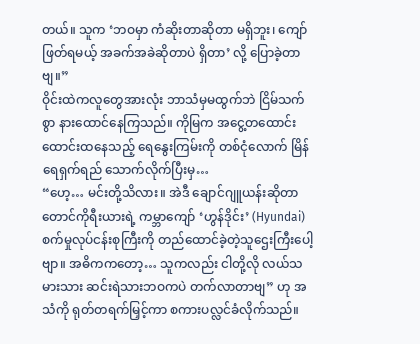တယ်။ သူက ‘ဘဝမှာ ကံဆိုးတာဆိုတာ မရှိဘူး၊ ကျော်ဖြတ်ရမယ့် အခက်အခဲဆိုတာပဲ ရှိတာ’ လို့ ပြောခဲ့တာဗျ။”
ဝိုင်းထဲကလူတွေအားလုံး ဘာသံမှမထွက်ဘဲ ငြိမ်သက်စွာ နားထောင်နေကြသည်။ ကိုမြက အငွေ့တထောင်းထောင်းထနေသည့် ရေနွေးကြမ်းကို တစ်ငုံလောက် မြိန်ရေရှက်ရည် သောက်လိုက်ပြီးမှ…
“ဟေ့… မင်းတို့သိလား။ အဲဒီ ချောင်ဂျူယန်းဆိုတာ တောင်ကိုရီးယားရဲ့ ကမ္ဘာကျော် ‘ဟွန်ဒိုင်း’ (Hyundai) စက်မှုလုပ်ငန်းစုကြီးကို တည်ထောင်ခဲ့တဲ့သူဌေးကြီးပေါ့ဗျာ။ အဓိကကတော့… သူကလည်း ငါတို့လို လယ်သမားသား ဆင်းရဲသားဘဝကပဲ တက်လာတာဗျ” ဟု အသံကို ရုတ်တရက်မြှင့်ကာ စကားပလ္လင်ခံလိုက်သည်။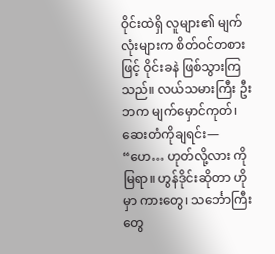ဝိုင်းထဲရှိ လူများ၏ မျက်လုံးများက စိတ်ဝင်တစားဖြင့် ဝိုင်းခနဲ ဖြစ်သွားကြသည်။ လယ်သမားကြီး ဦးဘက မျက်မှောင်ကုတ်၊ ဆေးတံကိုချရင်း—
“ဟေ… ဟုတ်လို့လား ကိုမြရာ။ ဟွန်ဒိုင်းဆိုတာ ဟိုမှာ ကားတွေ၊ သင်္ဘောကြီးတွေ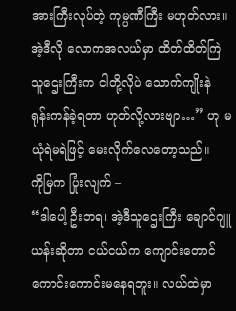အားကြီးလုပ်တဲ့ ကုမ္ပဏီကြီး မဟုတ်လား။ အဲ့ဒီလို လောကအလယ်မှာ ထိတ်ထိတ်ကြဲသူဌေးကြီးက ငါတို့လိုပဲ သောက်ကျိုးနဲ ရုန်းကန်ခဲ့ရတာ ဟုတ်လို့လားဗျာ…” ဟု မယုံရဲမရဲဖြင့် မေးလိုက်လေတော့သည်။
ကိုမြက ပြုံးလျက် –
“ဒါပေါ့ ဦးဘရ၊ အဲ့ဒီသူဌေးကြီး ချောင်ဂျူယန်းဆိုတာ ငယ်ငယ်က ကျောင်းတောင် ကောင်းကောင်းမနေရဘူး။ လယ်ထဲမှာ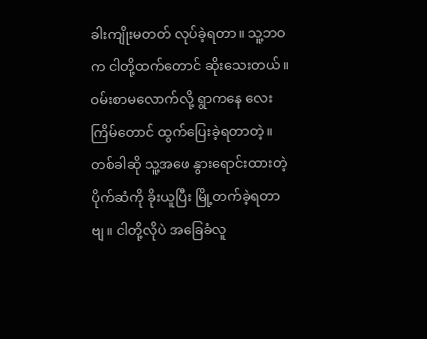ခါးကျိုးမတတ် လုပ်ခဲ့ရတာ။ သူ့ဘဝက ငါတို့ထက်တောင် ဆိုးသေးတယ်။ ဝမ်းစာမလောက်လို့ ရွာကနေ လေးကြိမ်တောင် ထွက်ပြေးခဲ့ရတာတဲ့။ တစ်ခါဆို သူ့အဖေ နွားရောင်းထားတဲ့ ပိုက်ဆံကို ခိုးယူပြီး မြို့တက်ခဲ့ရတာဗျ။ ငါတို့လိုပဲ အခြေခံလူ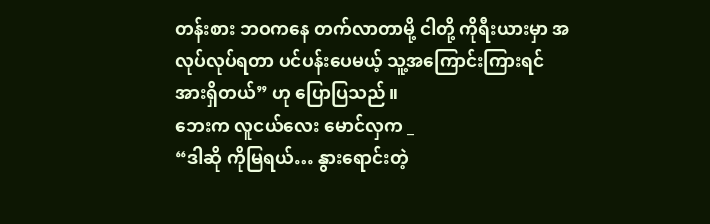တန်းစား ဘဝကနေ တက်လာတာမို့ ငါတို့ ကိုရီးယားမှာ အလုပ်လုပ်ရတာ ပင်ပန်းပေမယ့် သူ့အကြောင်းကြားရင် အားရှိတယ်” ဟု ပြောပြသည်။
ဘေးက လူငယ်လေး မောင်လှက _
“ဒါဆို ကိုမြရယ်… နွားရောင်းတဲ့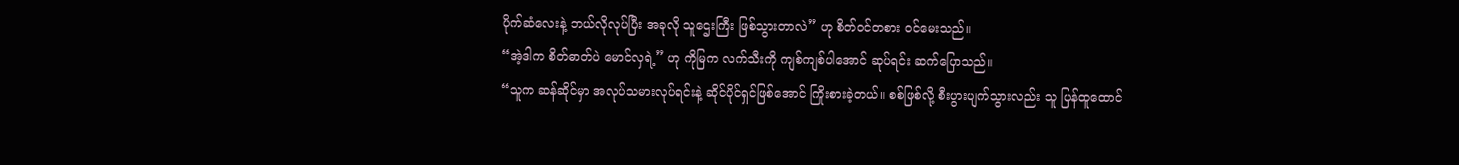ပိုက်ဆံလေးနဲ့ ဘယ်လိုလုပ်ပြီး အခုလို သူဌေးကြီး ဖြစ်သွားတာလဲ” ဟု စိတ်ဝင်တစား ဝင်မေးသည်။
“အဲ့ဒါက စိတ်ဓာတ်ပဲ မောင်လှရဲ့” ဟု ကိုမြက လက်သီးကို ကျစ်ကျစ်ပါအောင် ဆုပ်ရင်း ဆက်ပြောသည်။
“သူက ဆန်ဆိုင်မှာ အလုပ်သမားလုပ်ရင်းနဲ့ ဆိုင်ပိုင်ရှင်ဖြစ်အောင် ကြိုးစားခဲ့တယ်။ စစ်ဖြစ်လို့ စီးပွားပျက်သွားလည်း သူ ပြန်ထူထောင်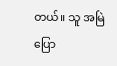တယ်။ သူ အမြဲပြော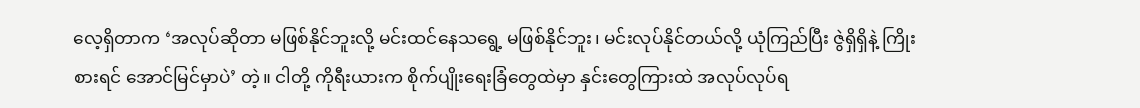လေ့ရှိတာက ‘အလုပ်ဆိုတာ မဖြစ်နိုင်ဘူးလို့ မင်းထင်နေသရွေ့ မဖြစ်နိုင်ဘူး၊ မင်းလုပ်နိုင်တယ်လို့ ယုံကြည်ပြီး ဇွဲရှိရှိနဲ့ ကြိုးစားရင် အောင်မြင်မှာပဲ’ တဲ့။ ငါတို့ ကိုရီးယားက စိုက်ပျိုးရေးခြံတွေထဲမှာ နှင်းတွေကြားထဲ အလုပ်လုပ်ရ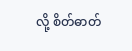လို့ စိတ်ဓာတ်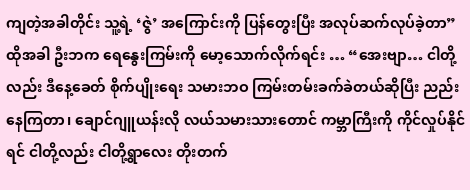ကျတဲ့အခါတိုင်း သူ့ရဲ့ ‘ဇွဲ’ အကြောင်းကို ပြန်တွေးပြီး အလုပ်ဆက်လုပ်ခဲ့တာ”
ထိုအခါ ဦးဘက ရေနွေးကြမ်းကို မော့သောက်လိုက်ရင်း … “အေးဗျာ… ငါတို့လည်း ဒီနေ့ခေတ် စိုက်ပျိုးရေး သမားဘဝ ကြမ်းတမ်းခက်ခဲတယ်ဆိုပြီး ညည်းနေကြတာ၊ ချောင်ဂျူယန်းလို လယ်သမားသားတောင် ကမ္ဘာကြီးကို ကိုင်လှုပ်နိုင်ရင် ငါတို့လည်း ငါတို့ရွာလေး တိုးတက်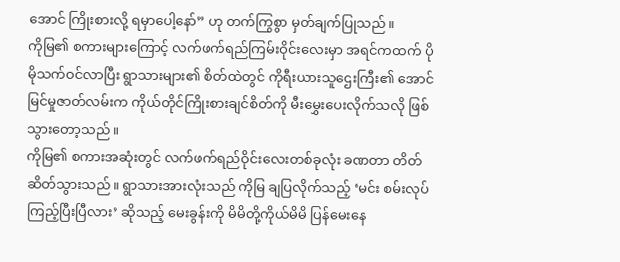အောင် ကြိုးစားလို့ ရမှာပေါ့နော်” ဟု တက်ကြွစွာ မှတ်ချက်ပြုသည်။
ကိုမြ၏ စကားများကြောင့် လက်ဖက်ရည်ကြမ်းဝိုင်းလေးမှာ အရင်ကထက် ပိုမိုသက်ဝင်လာပြီး ရွာသားများ၏ စိတ်ထဲတွင် ကိုရီးယားသူဌေးကြီး၏ အောင်မြင်မှုဇာတ်လမ်းက ကိုယ်တိုင်ကြိုးစားချင်စိတ်ကို မီးမွှေးပေးလိုက်သလို ဖြစ်သွားတော့သည်။
ကိုမြ၏ စကားအဆုံးတွင် လက်ဖက်ရည်ဝိုင်းလေးတစ်ခုလုံး ခဏတာ တိတ်ဆိတ်သွားသည်။ ရွာသားအားလုံးသည် ကိုမြ ချပြလိုက်သည့် ‘မင်း စမ်းလုပ်ကြည့်ပြီးပြီလား’ ဆိုသည့် မေးခွန်းကို မိမိတို့ကိုယ်မိမိ ပြန်မေးနေ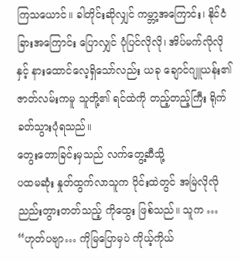ကြသယောင်။ ခါတိုင်းဆိုလျှင် ကမ္ဘာ့အကြောင်း၊ နိုင်ငံခြားအကြောင်း ပြောလျှင် ပုံပြင်လိုလို၊ အိပ်မက်လိုလိုနှင့် နားထောင်လေ့ရှိသော်လည်း ယခု ချောင်ဂျူယန်း၏ ဇာတ်လမ်းကမူ သူတို့၏ ရင်ထဲကို တည့်တည့်ကြီး ရိုက်ခတ်သွားပုံရသည်။
တွေးတောခြင်းမှသည် လက်တွေ့ဆီသို့
ပထမဆုံး နှုတ်ထွက်လာသူက ဝိုင်းထဲတွင် အမြဲလိုလို ညည်းတွားတတ်သည့် ကိုထွေး ဖြစ်သည်။ သူက …
“ဟုတ်ပဗျာ… ကိုမြပြောမှပဲ ကိုယ့်ကိုယ်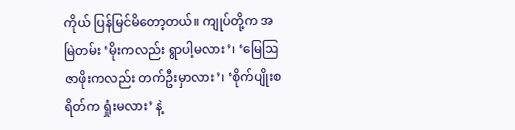ကိုယ် ပြန်မြင်မိတော့တယ်။ ကျုပ်တို့က အမြဲတမ်း ‘မိုးကလည်း ရွာပါ့မလား’၊ ‘မြေဩဇာဖိုးကလည်း တက်ဦးမှာလား’၊ ‘စိုက်ပျိုးစရိတ်က ရှုံးမလား’ နဲ့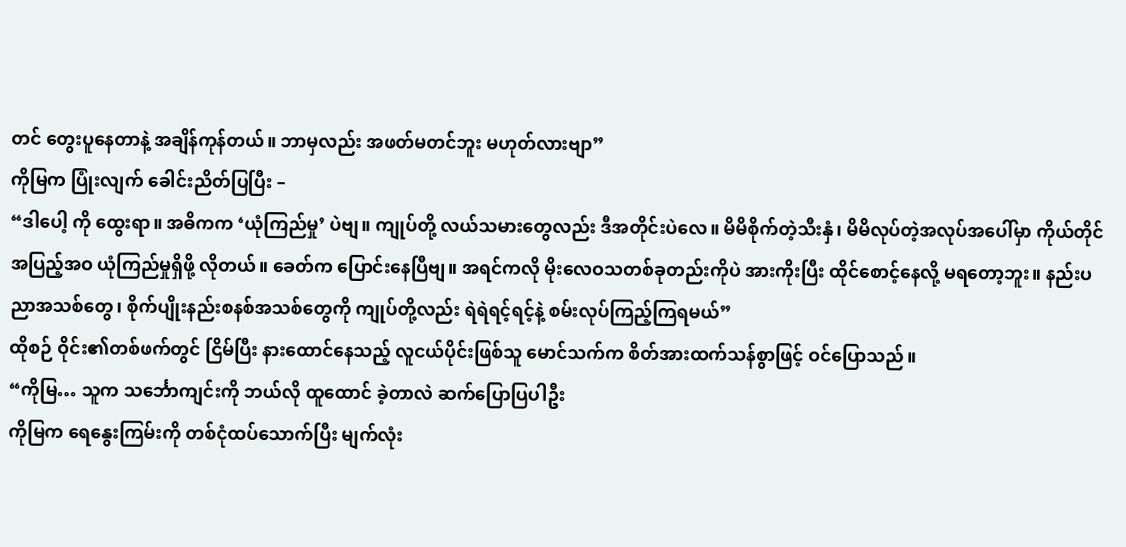တင် တွေးပူနေတာနဲ့ အချိန်ကုန်တယ်။ ဘာမှလည်း အဖတ်မတင်ဘူး မဟုတ်လားဗျာ”
ကိုမြက ပြုံးလျက် ခေါင်းညိတ်ပြပြီး –
“ဒါပေါ့ ကို ထွေးရာ။ အဓိကက ‘ယုံကြည်မှု’ ပဲဗျ။ ကျုပ်တို့ လယ်သမားတွေလည်း ဒီအတိုင်းပဲလေ။ မိမိစိုက်တဲ့သီးနှံ၊ မိမိလုပ်တဲ့အလုပ်အပေါ်မှာ ကိုယ်တိုင် အပြည့်အဝ ယုံကြည်မှုရှိဖို့ လိုတယ်။ ခေတ်က ပြောင်းနေပြီဗျ။ အရင်ကလို မိုးလေဝသတစ်ခုတည်းကိုပဲ အားကိုးပြီး ထိုင်စောင့်နေလို့ မရတော့ဘူး။ နည်းပညာအသစ်တွေ၊ စိုက်ပျိုးနည်းစနစ်အသစ်တွေကို ကျုပ်တို့လည်း ရဲရဲရင့်ရင့်နဲ့ စမ်းလုပ်ကြည့်ကြရမယ်”
ထိုစဉ် ဝိုင်း၏တစ်ဖက်တွင် ငြိမ်ပြီး နားထောင်နေသည့် လူငယ်ပိုင်းဖြစ်သူ မောင်သက်က စိတ်အားထက်သန်စွာဖြင့် ဝင်ပြောသည်။
“ကိုမြ… သူက သင်္ဘောကျင်းကို ဘယ်လို ထူထောင် ခဲ့တာလဲ ဆက်ပြောပြပါဦး
ကိုမြက ရေနွေးကြမ်းကို တစ်ငုံထပ်သောက်ပြီး မျက်လုံး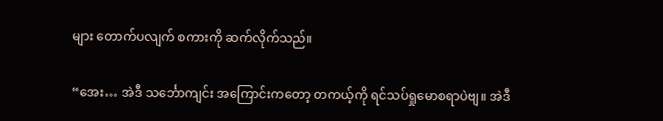များ တောက်ပလျက် စကားကို ဆက်လိုက်သည်။

“အေး… အဲဒီ သင်္ဘောကျင်း အကြောင်းကတော့ တကယ့်ကို ရင်သပ်ရှုမောစရာပဲဗျ။ အဲဒီ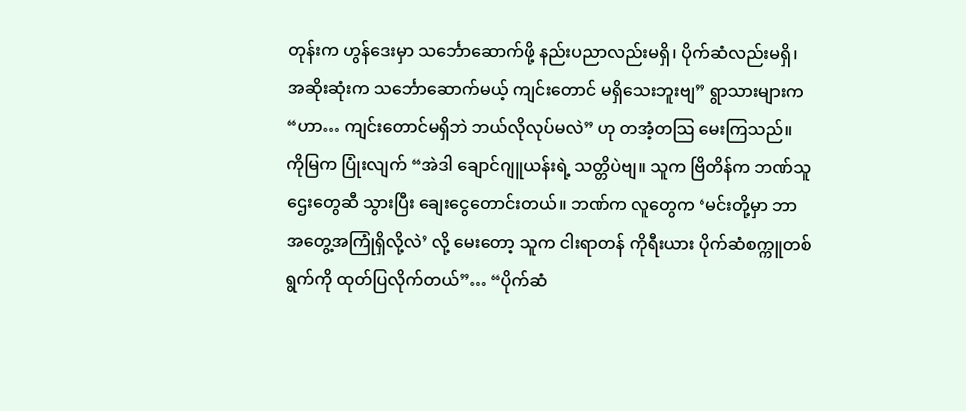တုန်းက ဟွန်ဒေးမှာ သင်္ဘောဆောက်ဖို့ နည်းပညာလည်းမရှိ၊ ပိုက်ဆံလည်းမရှိ၊ အဆိုးဆုံးက သင်္ဘောဆောက်မယ့် ကျင်းတောင် မရှိသေးဘူးဗျ” ရွာသားများက “ဟာ… ကျင်းတောင်မရှိဘဲ ဘယ်လိုလုပ်မလဲ” ဟု တအံ့တသြ မေးကြသည်။
ကိုမြက ပြုံးလျက် “အဲဒါ ချောင်ဂျူယန်းရဲ့ သတ္တိပဲဗျ။ သူက ဗြိတိန်က ဘဏ်သူဌေးတွေဆီ သွားပြီး ချေးငွေတောင်းတယ်။ ဘဏ်က လူတွေက ‘မင်းတို့မှာ ဘာအတွေ့အကြုံရှိလို့လဲ’ လို့ မေးတော့ သူက ငါးရာတန် ကိုရီးယား ပိုက်ဆံစက္ကူတစ်ရွက်ကို ထုတ်ပြလိုက်တယ်”… “ပိုက်ဆံ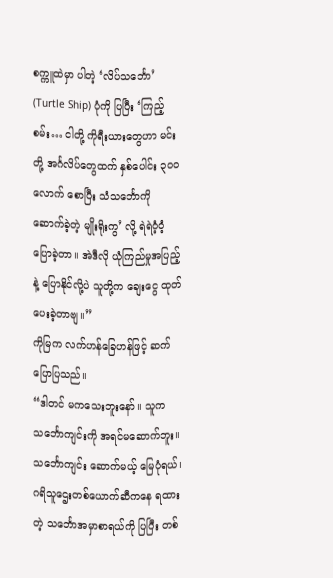စက္ကူထဲမှာ ပါတဲ့ ‘လိပ်သင်္ဘော’ (Turtle Ship) ပုံကို ပြပြီး ‘ကြည့်စမ်း… ငါတို့ ကိုရီးယားတွေဟာ မင်းတို့ အင်္ဂလိပ်တွေထက် နှစ်ပေါင်း ၃၀၀ လောက် စောပြီး သံသင်္ဘောကို ဆောက်ခဲ့တဲ့ မျိုးရိုးကွ’ လို့ ရဲရဲဝံ့ဝံ့ ပြောခဲ့တာ။ အဲဒီလို ယုံကြည်မှုအပြည့်နဲ့ ပြောနိုင်လို့ပဲ သူတို့က ချေးငွေ ထုတ်ပေးခဲ့တာဗျ။”
ကိုမြက လက်ဟန်ခြေဟန်ဖြင့် ဆက်ပြောပြသည်။
“ဒါတင် မကသေးဘူးနော်။ သူက သင်္ဘောကျင်းကို အရင်မဆောက်ဘူး။ သင်္ဘောကျင်း ဆောက်မယ့် မြေပုံရယ်၊ ဂရိသူဌေးတစ်ယောက်ဆီကနေ ရထားတဲ့ သင်္ဘောအမှာစာရယ်ကို ပြပြီး တစ်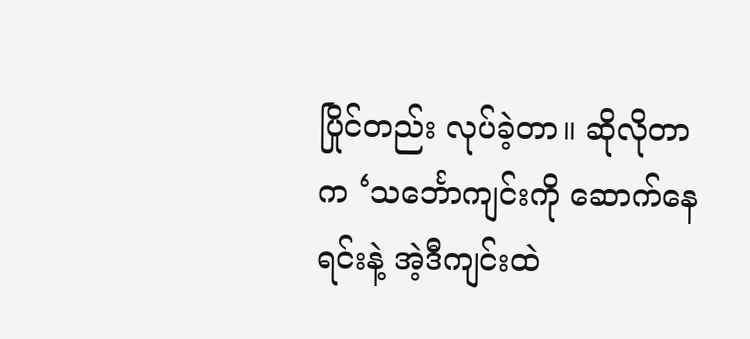ပြိုင်တည်း လုပ်ခဲ့တာ။ ဆိုလိုတာက ‘သင်္ဘောကျင်းကို ဆောက်နေရင်းနဲ့ အဲ့ဒီကျင်းထဲ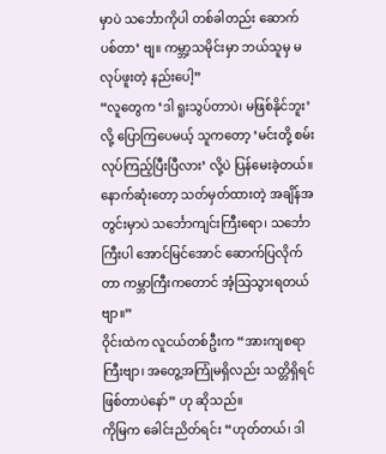မှာပဲ သင်္ဘောကိုပါ တစ်ခါတည်း ဆောက်ပစ်တာ’ ဗျ။ ကမ္ဘာ့သမိုင်းမှာ ဘယ်သူမှ မလုပ်ဖူးတဲ့ နည်းပေါ့”
“လူတွေက ‘ဒါ ရူးသွပ်တာပဲ၊ မဖြစ်နိုင်ဘူး’ လို့ ပြောကြပေမယ့် သူကတော့ ‘မင်းတို့ စမ်းလုပ်ကြည့်ပြီးပြီလား’ လို့ပဲ ပြန်မေးခဲ့တယ်။ နောက်ဆုံးတော့ သတ်မှတ်ထားတဲ့ အချိန်အတွင်းမှာပဲ သင်္ဘောကျင်းကြီးရော၊ သင်္ဘောကြီးပါ အောင်မြင်အောင် ဆောက်ပြလိုက်တာ ကမ္ဘာကြီးကတောင် အံ့သြသွားရတယ်ဗျာ။”
ဝိုင်းထဲက လူငယ်တစ်ဦးက “အားကျစရာကြီးဗျာ၊ အတွေ့အကြုံမရှိလည်း သတ္တိရှိရင် ဖြစ်တာပဲနော်” ဟု ဆိုသည်။
ကိုမြက ခေါင်းညိတ်ရင်း “ဟုတ်တယ်၊ ဒါ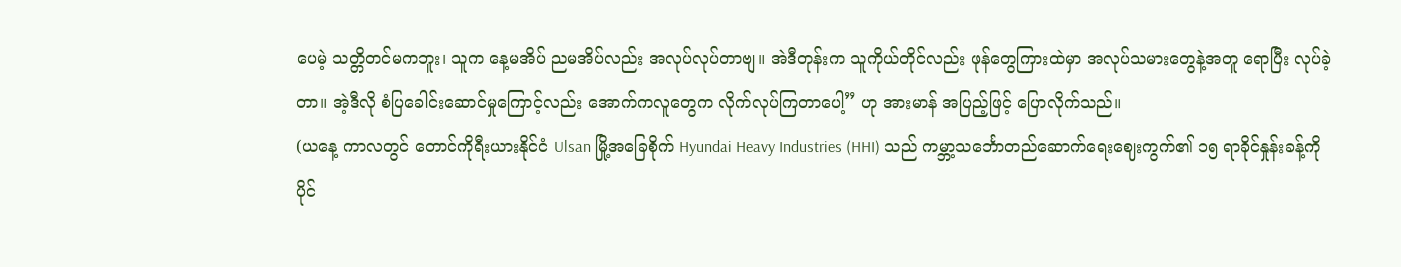ပေမဲ့ သတ္တိတင်မကဘူး၊ သူက နေ့မအိပ် ညမအိပ်လည်း အလုပ်လုပ်တာဗျ။ အဲဒီတုန်းက သူကိုယ်တိုင်လည်း ဖုန်တွေကြားထဲမှာ အလုပ်သမားတွေနဲ့အတူ ရောပြီး လုပ်ခဲ့တာ။ အဲ့ဒီလို စံပြခေါင်းဆောင်မှုကြောင့်လည်း အောက်ကလူတွေက လိုက်လုပ်ကြတာပေါ့” ဟု အားမာန် အပြည့်ဖြင့် ပြောလိုက်သည်။
(ယနေ့ ကာလတွင် တောင်ကိုရီးယားနိုင်ငံ Ulsan မြို့အခြေစိုက် Hyundai Heavy Industries (HHI) သည် ကမ္ဘာ့သင်္ဘောတည်ဆောက်ရေးဈေးကွက်၏ ၁၅ ရာခိုင်နှုန်းခန့်ကို ပိုင်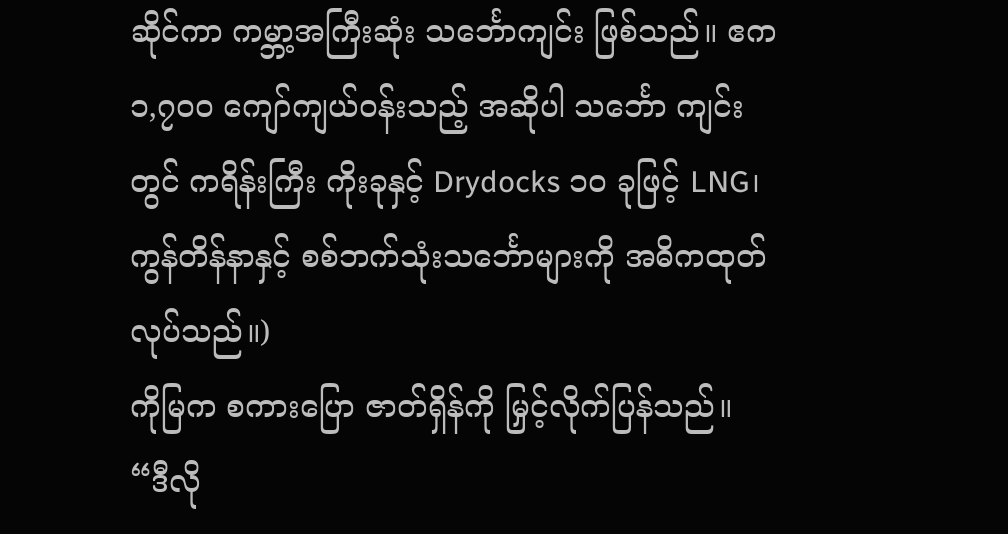ဆိုင်ကာ ကမ္ဘာ့အကြီးဆုံး သင်္ဘောကျင်း ဖြစ်သည်။ ဧက ၁,၇၀၀ ကျော်ကျယ်ဝန်းသည့် အဆိုပါ သင်္ဘော ကျင်းတွင် ကရိန်းကြီး ကိုးခုနှင့် Drydocks ၁၀ ခုဖြင့် LNG၊ ကွန်တိန်နာနှင့် စစ်ဘက်သုံးသင်္ဘောများကို အဓိကထုတ်လုပ်သည်။)
ကိုမြက စကားပြော ဇာတ်ရှိန်ကို မြှင့်လိုက်ပြန်သည်။
“ဒီလို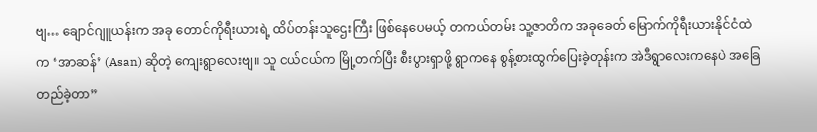ဗျ… ချောင်ဂျူယန်းက အခု တောင်ကိုရီးယားရဲ့ ထိပ်တန်းသူဌေးကြီး ဖြစ်နေပေမယ့် တကယ်တမ်း သူ့ဇာတိက အခုခေတ် မြောက်ကိုရီးယားနိုင်ငံထဲက ‘အာဆန်’ (Asan) ဆိုတဲ့ ကျေးရွာလေးဗျ။ သူ ငယ်ငယ်က မြို့တက်ပြီး စီးပွားရှာဖို့ ရွာကနေ စွန့်စားထွက်ပြေးခဲ့တုန်းက အဲဒီရွာလေးကနေပဲ အခြေတည်ခဲ့တာ”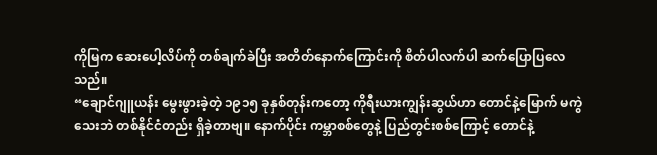ကိုမြက ဆေးပေါ့လိပ်ကို တစ်ချက်ခဲပြီး အတိတ်နောက်ကြောင်းကို စိတ်ပါလက်ပါ ဆက်ပြောပြလေသည်။
“ချောင်ဂျူယန်း မွေးဖွားခဲ့တဲ့ ၁၉၁၅ ခုနှစ်တုန်းကတော့ ကိုရီးယားကျွန်းဆွယ်ဟာ တောင်နဲ့မြောက် မကွဲသေးဘဲ တစ်နိုင်ငံတည်း ရှိခဲ့တာဗျ။ နောက်ပိုင်း ကမ္ဘာစစ်တွေနဲ့ ပြည်တွင်းစစ်ကြောင့် တောင်နဲ့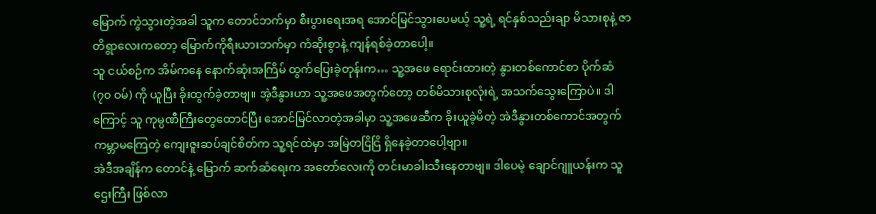မြောက် ကွဲသွားတဲ့အခါ သူက တောင်ဘက်မှာ စီးပွားရေးအရ အောင်မြင်သွားပေမယ့် သူ့ရဲ့ ရင်နှစ်သည်းချာ မိသားစုနဲ့ ဇာတိရွာလေးကတော့ မြောက်ကိုရီးယားဘက်မှာ ကံဆိုးစွာနဲ့ ကျန်ရစ်ခဲ့တာပေါ့။
သူ ငယ်စဉ်က အိမ်ကနေ နောက်ဆုံးအကြိမ် ထွက်ပြေးခဲ့တုန်းက… သူ့အဖေ ရောင်းထားတဲ့ နွားတစ်ကောင်စာ ပိုက်ဆံ (၇၀ ဝမ်) ကို ယူပြီး ခိုးထွက်ခဲ့တာဗျ။ အဲ့ဒီနွားဟာ သူ့အဖေအတွက်တော့ တစ်မိသားစုလုံးရဲ့ အသက်သွေးကြောပဲ။ ဒါကြောင့် သူ ကုမ္ပဏီကြီးတွေထောင်ပြီး အောင်မြင်လာတဲ့အခါမှာ သူ့အဖေဆီက ခိုးယူခဲ့မိတဲ့ အဲဒီနွားတစ်ကောင်အတွက် ကမ္ဘာမကြေတဲ့ ကျေးဇူးဆပ်ချင်စိတ်က သူ့ရင်ထဲမှာ အမြဲတငြိငြိ ရှိနေခဲ့တာပေါ့ဗျာ။
အဲဒီအချိန်က တောင်နဲ့ မြောက် ဆက်ဆံရေးက အတော်လေးကို တင်းမာခါးသီးနေတာဗျ။ ဒါပေမဲ့ ချောင်ဂျူယန်းက သူဌေးကြီး ဖြစ်လာ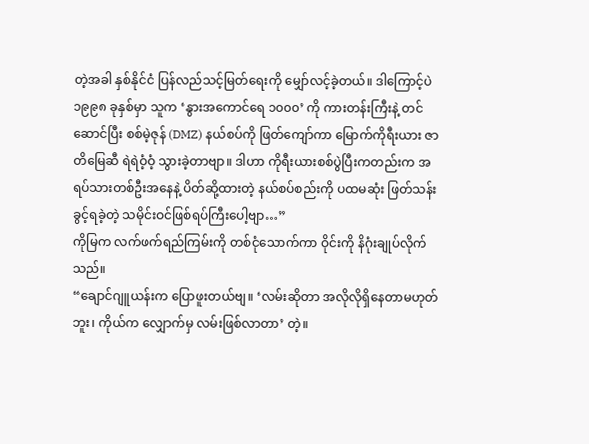တဲ့အခါ နှစ်နိုင်ငံ ပြန်လည်သင့်မြတ်ရေးကို မျှော်လင့်ခဲ့တယ်။ ဒါကြောင့်ပဲ ၁၉၉၈ ခုနှစ်မှာ သူက ‘နွားအကောင်ရေ ၁၀၀၀’ ကို ကားတန်းကြီးနဲ့ တင်ဆောင်ပြီး စစ်မဲ့ဇုန် (DMZ) နယ်စပ်ကို ဖြတ်ကျော်ကာ မြောက်ကိုရီးယား ဇာတိမြေဆီ ရဲရဲဝံ့ဝံ့ သွားခဲ့တာဗျာ။ ဒါဟာ ကိုရီးယားစစ်ပွဲပြီးကတည်းက အရပ်သားတစ်ဦးအနေနဲ့ ပိတ်ဆို့ထားတဲ့ နယ်စပ်စည်းကို ပထမဆုံး ဖြတ်သန်းခွင့်ရခဲ့တဲ့ သမိုင်းဝင်ဖြစ်ရပ်ကြီးပေါ့ဗျာ…”
ကိုမြက လက်ဖက်ရည်ကြမ်းကို တစ်ငုံသောက်ကာ ဝိုင်းကို နိဂုံးချုပ်လိုက်သည်။
“ချောင်ဂျူယန်းက ပြောဖူးတယ်ဗျ။ ‘လမ်းဆိုတာ အလိုလိုရှိနေတာမဟုတ်ဘူး၊ ကိုယ်က လျှောက်မှ လမ်းဖြစ်လာတာ’ တဲ့။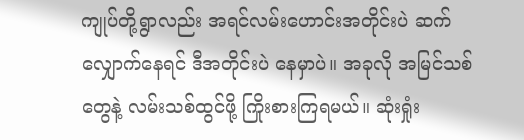ကျုပ်တို့ရွာလည်း အရင်လမ်းဟောင်းအတိုင်းပဲ ဆက်လျှောက်နေရင် ဒီအတိုင်းပဲ နေမှာပဲ။ အခုလို အမြင်သစ်တွေနဲ့ လမ်းသစ်ထွင်ဖို့ ကြိုးစားကြရမယ်။ ဆုံးရှုံး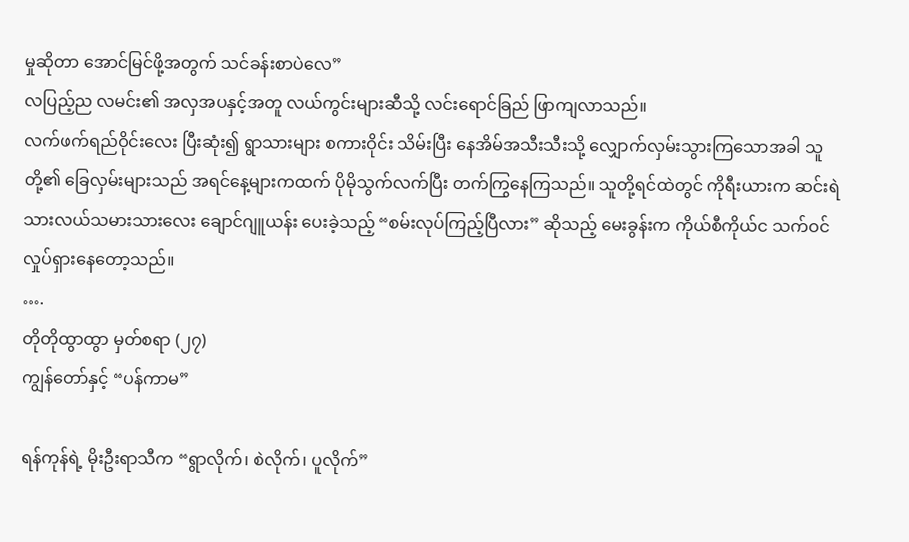မှုဆိုတာ အောင်မြင်ဖို့အတွက် သင်ခန်းစာပဲလေ”
လပြည့်ည လမင်း၏ အလှအပနှင့်အတူ လယ်ကွင်းများဆီသို့ လင်းရောင်ခြည် ဖြာကျလာသည်။
လက်ဖက်ရည်ဝိုင်းလေး ပြီးဆုံး၍ ရွာသားများ စကားဝိုင်း သိမ်းပြီး နေအိမ်အသီးသီးသို့ လျှောက်လှမ်းသွားကြသောအခါ သူတို့၏ ခြေလှမ်းများသည် အရင်နေ့များကထက် ပိုမိုသွက်လက်ပြီး တက်ကြွနေကြသည်။ သူတို့ရင်ထဲတွင် ကိုရီးယားက ဆင်းရဲသားလယ်သမားသားလေး ချောင်ဂျူယန်း ပေးခဲ့သည့် “စမ်းလုပ်ကြည့်ပြီလား” ဆိုသည့် မေးခွန်းက ကိုယ်စီကိုယ်င သက်ဝင်လှုပ်ရှားနေတော့သည်။
….
တိုတိုထွာထွာ မှတ်စရာ (၂၇)
ကျွန်တော်နှင့် “ပန်ကာမ”

ရန်ကုန်ရဲ့ မိုးဦးရာသီက “ရွာလိုက်၊ စဲလိုက်၊ ပူလိုက်”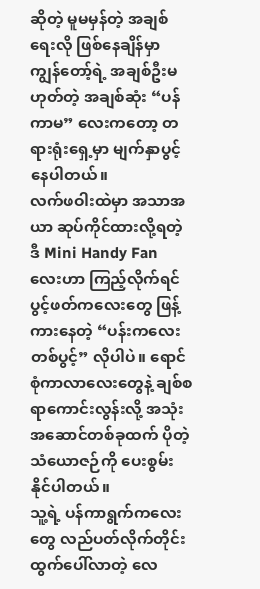ဆိုတဲ့ မူမမှန်တဲ့ အချစ်ရေးလို ဖြစ်နေချိန်မှာ ကျွန်တော့်ရဲ့ အချစ်ဦးမဟုတ်တဲ့ အချစ်ဆုံး “ပန်ကာမ” လေးကတော့ တရားရုံးရှေ့မှာ မျက်နှာပွင့်နေပါတယ်။
လက်ဖဝါးထဲမှာ အသာအယာ ဆုပ်ကိုင်ထားလို့ရတဲ့ ဒီ Mini Handy Fan လေးဟာ ကြည့်လိုက်ရင် ပွင့်ဖတ်ကလေးတွေ ဖြန့်ကားနေတဲ့ “ပန်းကလေးတစ်ပွင့်” လိုပါပဲ။ ရောင်စုံကာလာလေးတွေနဲ့ ချစ်စရာကောင်းလွန်းလို့ အသုံးအဆောင်တစ်ခုထက် ပိုတဲ့ သံယောဇဉ်ကို ပေးစွမ်းနိုင်ပါတယ်။
သူ့ရဲ့ ပန်ကာရွက်ကလေးတွေ လည်ပတ်လိုက်တိုင်း ထွက်ပေါ်လာတဲ့ လေ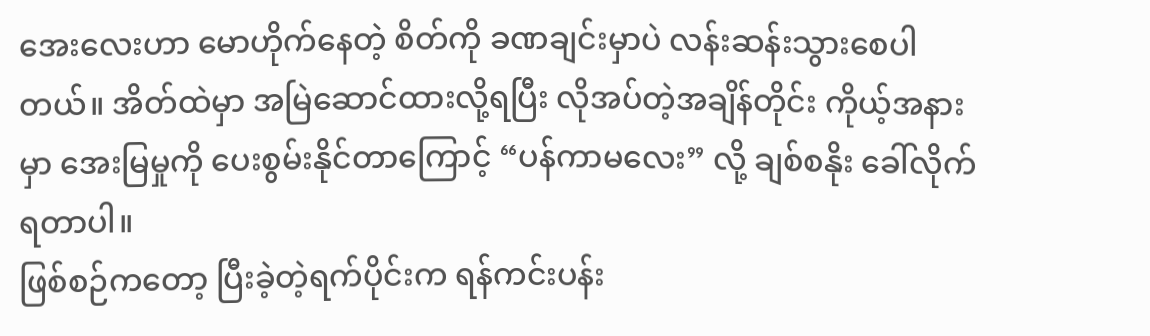အေးလေးဟာ မောဟိုက်နေတဲ့ စိတ်ကို ခဏချင်းမှာပဲ လန်းဆန်းသွားစေပါတယ်။ အိတ်ထဲမှာ အမြဲဆောင်ထားလို့ရပြီး လိုအပ်တဲ့အချိန်တိုင်း ကိုယ့်အနားမှာ အေးမြမှုကို ပေးစွမ်းနိုင်တာကြောင့် “ပန်ကာမလေး” လို့ ချစ်စနိုး ခေါ်လိုက်ရတာပါ။
ဖြစ်စဉ်ကတော့ ပြီးခဲ့တဲ့ရက်ပိုင်းက ရန်ကင်းပန်း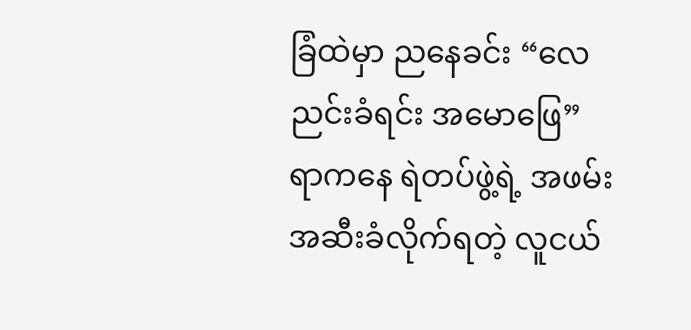ခြံထဲမှာ ညနေခင်း “လေညင်းခံရင်း အမောဖြေ” ရာကနေ ရဲတပ်ဖွဲ့ရဲ့ အဖမ်းအဆီးခံလိုက်ရတဲ့ လူငယ်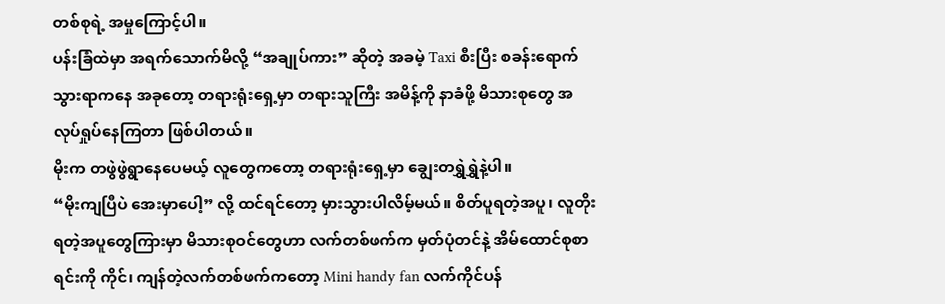တစ်စုရဲ့ အမှုကြောင့်ပါ။
ပန်းခြံထဲမှာ အရက်သောက်မိလို့ “အချုပ်ကား” ဆိုတဲ့ အခမဲ့ Taxi စီးပြီး စခန်းရောက်သွားရာကနေ အခုတော့ တရားရုံးရှေ့မှာ တရားသူကြီး အမိန့်ကို နာခံဖို့ မိသားစုတွေ အလုပ်ရှုပ်နေကြတာ ဖြစ်ပါတယ်။
မိုးက တဖွဲဖွဲရွာနေပေမယ့် လူတွေကတော့ တရားရုံးရှေ့မှာ ချွေးတရွှဲရွှဲနဲ့ပါ။
“မိုးကျပြီပဲ အေးမှာပေါ့” လို့ ထင်ရင်တော့ မှားသွားပါလိမ့်မယ်။ စိတ်ပူရတဲ့အပူ၊ လူတိုးရတဲ့အပူတွေကြားမှာ မိသားစုဝင်တွေဟာ လက်တစ်ဖက်က မှတ်ပုံတင်နဲ့ အိမ်ထောင်စုစာရင်းကို ကိုင်၊ ကျန်တဲ့လက်တစ်ဖက်ကတော့ Mini handy fan လက်ကိုင်ပန်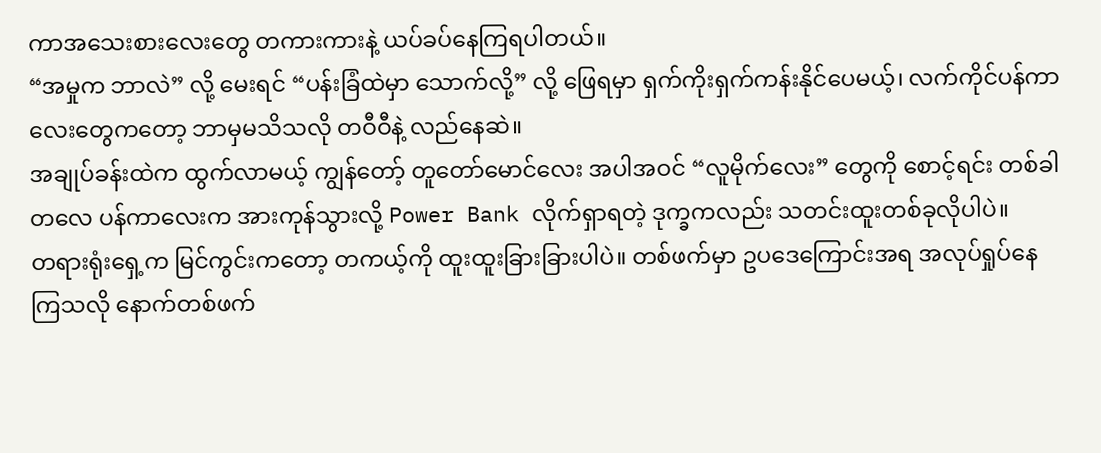ကာအသေးစားလေးတွေ တကားကားနဲ့ ယပ်ခပ်နေကြရပါတယ်။
“အမှုက ဘာလဲ” လို့ မေးရင် “ပန်းခြံထဲမှာ သောက်လို့” လို့ ဖြေရမှာ ရှက်ကိုးရှက်ကန်းနိုင်ပေမယ့်၊ လက်ကိုင်ပန်ကာလေးတွေကတော့ ဘာမှမသိသလို တဝီဝီနဲ့ လည်နေဆဲ။
အချုပ်ခန်းထဲက ထွက်လာမယ့် ကျွန်တော့် တူတော်မောင်လေး အပါအဝင် “လူမိုက်လေး” တွေကို စောင့်ရင်း တစ်ခါတလေ ပန်ကာလေးက အားကုန်သွားလို့ Power Bank လိုက်ရှာရတဲ့ ဒုက္ခကလည်း သတင်းထူးတစ်ခုလိုပါပဲ။
တရားရုံးရှေ့က မြင်ကွင်းကတော့ တကယ့်ကို ထူးထူးခြားခြားပါပဲ။ တစ်ဖက်မှာ ဥပဒေကြောင်းအရ အလုပ်ရှုပ်နေကြသလို နောက်တစ်ဖက်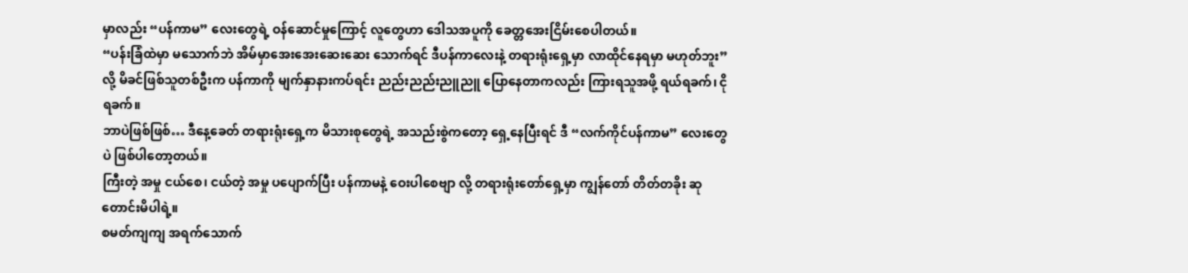မှာလည်း “ပန်ကာမ” လေးတွေရဲ့ ဝန်ဆောင်မှုကြောင့် လူတွေဟာ ဒေါသအပူကို ခေတ္တအေးငြိမ်းစေပါတယ်။
“ပန်းခြံထဲမှာ မသောက်ဘဲ အိမ်မှာအေးအေးဆေးဆေး သောက်ရင် ဒီပန်ကာလေးနဲ့ တရားရုံးရှေ့မှာ လာထိုင်နေရမှာ မဟုတ်ဘူး” လို့ မိခင်ဖြစ်သူတစ်ဦးက ပန်ကာကို မျက်နှာနားကပ်ရင်း ညည်းညည်းညူညူ ပြောနေတာကလည်း ကြားရသူအဖို့ ရယ်ရခက်၊ ငိုရခက်။
ဘာပဲဖြစ်ဖြစ်… ဒီနေ့ခေတ် တရားရုံးရှေ့က မိသားစုတွေရဲ့ အသည်းစွဲကတော့ ရှေ့နေပြီးရင် ဒီ “လက်ကိုင်ပန်ကာမ” လေးတွေပဲ ဖြစ်ပါတော့တယ်။
ကြီးတဲ့ အမှု ငယ်စေ၊ ငယ်တဲ့ အမှု ပပျောက်ပြီး ပန်ကာမနဲ့ ဝေးပါစေဗျာ လို့ တရားရုံးတော်ရှေ့မှာ ကျွန်တော် တိတ်တခိုး ဆုတောင်းမိပါရဲ့။
စမတ်ကျကျ အရက်သောက်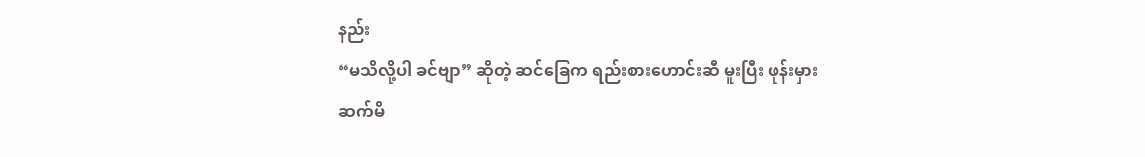နည်း
“မသိလို့ပါ ခင်ဗျာ” ဆိုတဲ့ ဆင်ခြေက ရည်းစားဟောင်းဆီ မူးပြီး ဖုန်းမှားဆက်မိ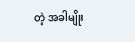တဲ့ အခါမျိုး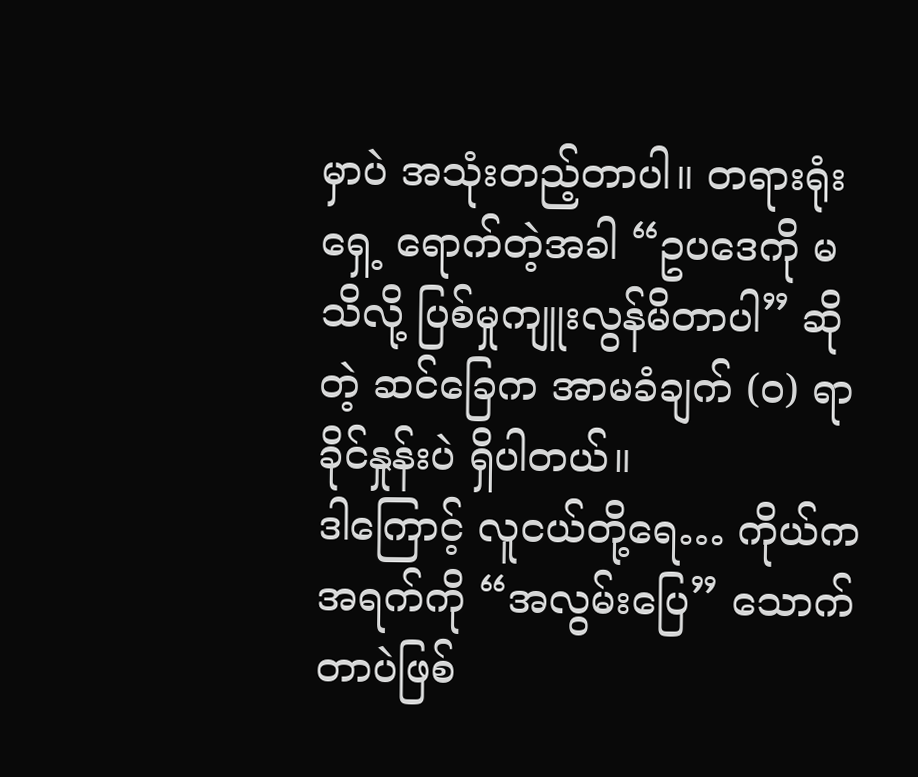မှာပဲ အသုံးတည့်တာပါ။ တရားရုံးရှေ့ ရောက်တဲ့အခါ “ဥပဒေကို မသိလို့ ပြစ်မှုကျူးလွန်မိတာပါ” ဆိုတဲ့ ဆင်ခြေက အာမခံချက် (၀) ရာခိုင်နှုန်းပဲ ရှိပါတယ်။
ဒါကြောင့် လူငယ်တို့ရေ… ကိုယ်က အရက်ကို “အလွမ်းပြေ” သောက်တာပဲဖြစ်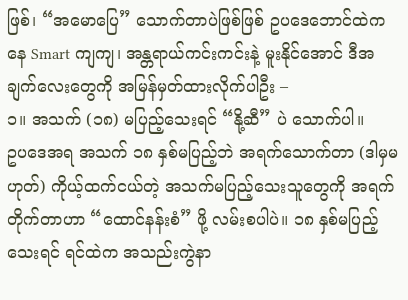ဖြစ်၊ “အမောပြေ” သောက်တာပဲဖြစ်ဖြစ် ဥပဒေဘောင်ထဲကနေ Smart ကျကျ၊ အန္တရာယ်ကင်းကင်းနဲ့ မူးနိုင်အောင် ဒီအချက်လေးတွေကို အမြန်မှတ်ထားလိုက်ပါဦး –
၁။ အသက် (၁၈) မပြည့်သေးရင် “နို့ဆီ” ပဲ သောက်ပါ။
ဥပဒေအရ အသက် ၁၈ နှစ်မပြည့်ဘဲ အရက်သောက်တာ (ဒါမှမဟုတ်) ကိုယ့်ထက်ငယ်တဲ့ အသက်မပြည့်သေးသူတွေကို အရက်တိုက်တာဟာ “ထောင်နန်းစံ” ဖို့ လမ်းစပါပဲ။ ၁၈ နှစ်မပြည့်သေးရင် ရင်ထဲက အသည်းကွဲနာ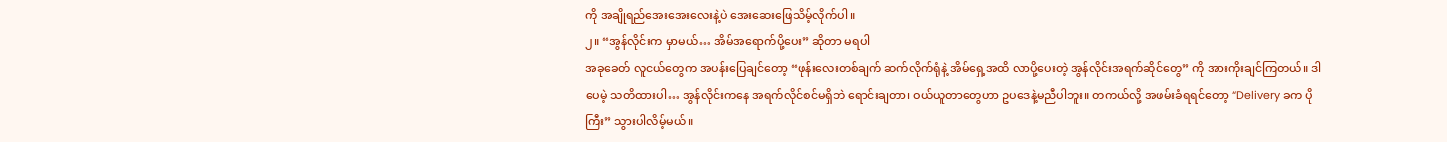ကို အချိုရည်အေးအေးလေးနဲ့ပဲ အေးဆေးဖြေသိမ့်လိုက်ပါ။
၂။ “အွန်လိုင်းက မှာမယ်… အိမ်အရောက်ပို့ပေး” ဆိုတာ မရပါ
အခုခေတ် လူငယ်တွေက အပန်းပြေချင်တော့ “ဖုန်းလေးတစ်ချက် ဆက်လိုက်ရုံနဲ့ အိမ်ရှေ့အထိ လာပို့ပေးတဲ့ အွန်လိုင်းအရက်ဆိုင်တွေ” ကို အားကိုးချင်ကြတယ်။ ဒါပေမဲ့ သတိထားပါ… အွန်လိုင်းကနေ အရက်လိုင်စင်မရှိဘဲ ရောင်းချတာ၊ ဝယ်ယူတာတွေဟာ ဥပဒေနဲ့မညီပါဘူး။ တကယ်လို့ အဖမ်းခံရရင်တော့ “Delivery ခက ပိုကြီး” သွားပါလိမ့်မယ်။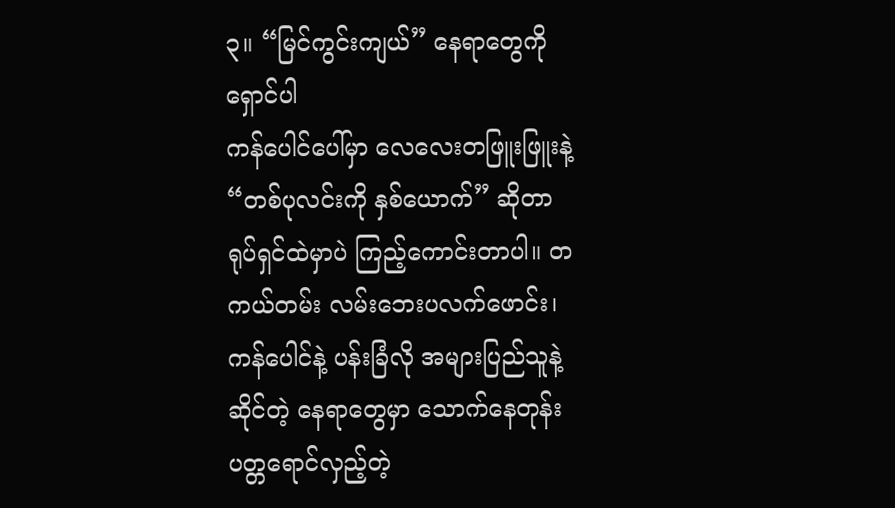၃။ “မြင်ကွင်းကျယ်” နေရာတွေကို ရှောင်ပါ
ကန်ပေါင်ပေါ်မှာ လေလေးတဖြူးဖြူးနဲ့ “တစ်ပုလင်းကို နှစ်ယောက်” ဆိုတာ ရုပ်ရှင်ထဲမှာပဲ ကြည့်ကောင်းတာပါ။ တကယ်တမ်း လမ်းဘေးပလက်ဖောင်း၊ ကန်ပေါင်နဲ့ ပန်းခြံလို အများပြည်သူနဲ့ဆိုင်တဲ့ နေရာတွေမှာ သောက်နေတုန်း ပတ္တရောင်လှည့်တဲ့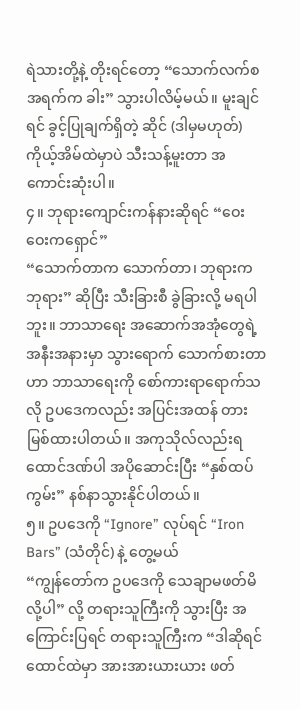ရဲသားတို့နဲ့ တိုးရင်တော့ “သောက်လက်စ အရက်က ခါး” သွားပါလိမ့်မယ်။ မူးချင်ရင် ခွင့်ပြုချက်ရှိတဲ့ ဆိုင် (ဒါမှမဟုတ်) ကိုယ့်အိမ်ထဲမှာပဲ သီးသန့်မူးတာ အကောင်းဆုံးပါ။
၄။ ဘုရားကျောင်းကန်နားဆိုရင် “ဝေးဝေးကရှောင်”
“သောက်တာက သောက်တာ၊ ဘုရားက ဘုရား” ဆိုပြီး သီးခြားစီ ခွဲခြားလို့ မရပါဘူး။ ဘာသာရေး အဆောက်အအုံတွေရဲ့ အနီးအနားမှာ သွားရောက် သောက်စားတာဟာ ဘာသာရေးကို စော်ကားရာရောက်သလို ဥပဒေကလည်း အပြင်းအထန် တားမြစ်ထားပါတယ်။ အကုသိုလ်လည်းရ ထောင်ဒဏ်ပါ အပိုဆောင်းပြီး “နှစ်ထပ်ကွမ်း” နစ်နာသွားနိုင်ပါတယ်။
၅။ ဥပဒေကို “Ignore” လုပ်ရင် “Iron Bars” (သံတိုင်) နဲ့ တွေ့မယ်
“ကျွန်တော်က ဥပဒေကို သေချာမဖတ်မိလို့ပါ” လို့ တရားသူကြီးကို သွားပြီး အကြောင်းပြရင် တရားသူကြီးက “ဒါဆိုရင် ထောင်ထဲမှာ အားအားယားယား ဖတ်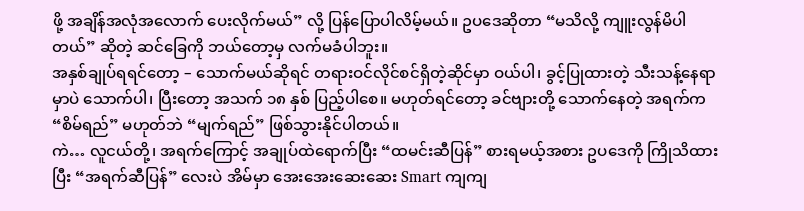ဖို့ အချိန်အလုံအလောက် ပေးလိုက်မယ်” လို့ ပြန်ပြောပါလိမ့်မယ်။ ဥပဒေဆိုတာ “မသိလို့ ကျူးလွန်မိပါတယ်” ဆိုတဲ့ ဆင်ခြေကို ဘယ်တော့မှ လက်မခံပါဘူး။
အနှစ်ချုပ်ရရင်တော့ – သောက်မယ်ဆိုရင် တရားဝင်လိုင်စင်ရှိတဲ့ဆိုင်မှာ ဝယ်ပါ၊ ခွင့်ပြုထားတဲ့ သီးသန့်နေရာမှာပဲ သောက်ပါ၊ ပြီးတော့ အသက် ၁၈ နှစ် ပြည့်ပါစေ။ မဟုတ်ရင်တော့ ခင်ဗျားတို့ သောက်နေတဲ့ အရက်က “စိမ်ရည်” မဟုတ်ဘဲ “မျက်ရည်” ဖြစ်သွားနိုင်ပါတယ်။
ကဲ… လူငယ်တို့၊ အရက်ကြောင့် အချုပ်ထဲရောက်ပြီး “ထမင်းဆီပြန်” စားရမယ့်အစား ဥပဒေကို ကြိုသိထားပြီး “အရက်ဆီပြန်” လေးပဲ အိမ်မှာ အေးအေးဆေးဆေး Smart ကျကျ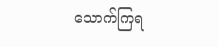သောက်ကြရ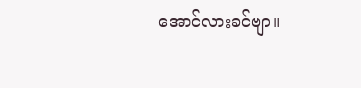အောင်လားခင်ဗျာ။